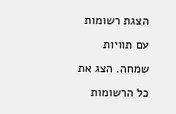הצגת רשומות עם תוויות שמחה. הצג את כל הרשומות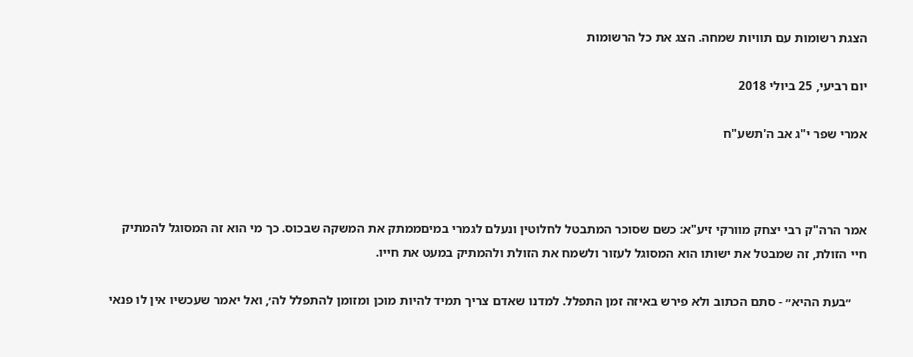הצגת רשומות עם תוויות שמחה. הצג את כל הרשומות

יום רביעי, 25 ביולי 2018

אמרי שפר י"ג אב ה'תשע"ח



אמר הרה"ק רבי יצחק מוורקי זיע"א: כשם שסוכר המתבטל לחלוטין ונעלם לגמרי במיםממתק את המשקה שבכוס. כך מי הוא זה המסוגל להמתיק חיי הזולת, זה שמבטל את ישותו הוא המסוגל לעזור ולשמח את הזולת ולהמתיק במעט את חייו.

     ״בעת ההיא״ - סתם הכתוב ולא פירש באיזה זמן התפלל. למדנו שאדם צריך תמיד להיות מוכן ומזומן להתפלל לה׳, ואל יאמר שעכשיו אין לו פנאי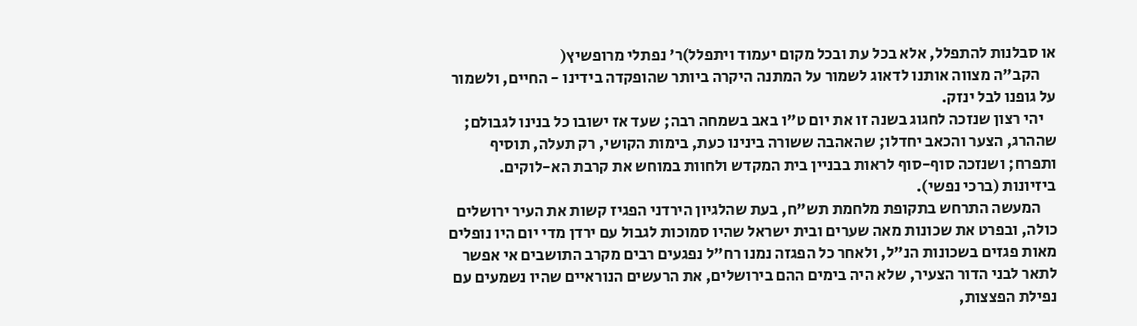או סבלנות להתפלל, אלא בכל עת ובכל מקום יעמוד ויתפלל)ר' נפתלי מרופשיץ(
     הקב"ה מצווה אותנו לדאוג לשמור על המתנה היקרה ביותר שהופקדה בידינו - החיים, ולשמור על גופנו לבל ינזק.
    יהי רצון שנזכה לחגוג בשנה זו את יום ט"ו באב בשמחה רבה; שעד אז ישובו כל בנינו לגבולם; שההרג, הצער והכאב יחדלו; שהאהבה ששורה בינינו כעת, בימות הקושי, רק תעלה, תוסיף ותפרח; ושנזכה סוף-סוף לראות בבניין בית המקדש ולחוות במוחש את קרבת הא-לוקים.
ביזיונות (ברכי נפשי).
     המעשה התרחש בתקופת מלחמת תש"ח, בעת שהלגיון הירדני הפגיז קשות את העיר ירושלים כולה, ובפרט את שכונות מאה שערים ובית ישראל שהיו סמוכות לגבול עם ירדן מדי יום היו נופלים מאות פגזים בשכונות הנ"ל, ולאחר כל הפגזה נמנו רח"ל נפגעים רבים מקרב התושבים אי אפשר לתאר לבני הדור הצעיר, שלא היה בימים ההם בירושלים, את הרעשים הנוראיים שהיו נשמעים עם נפילת הפצצות,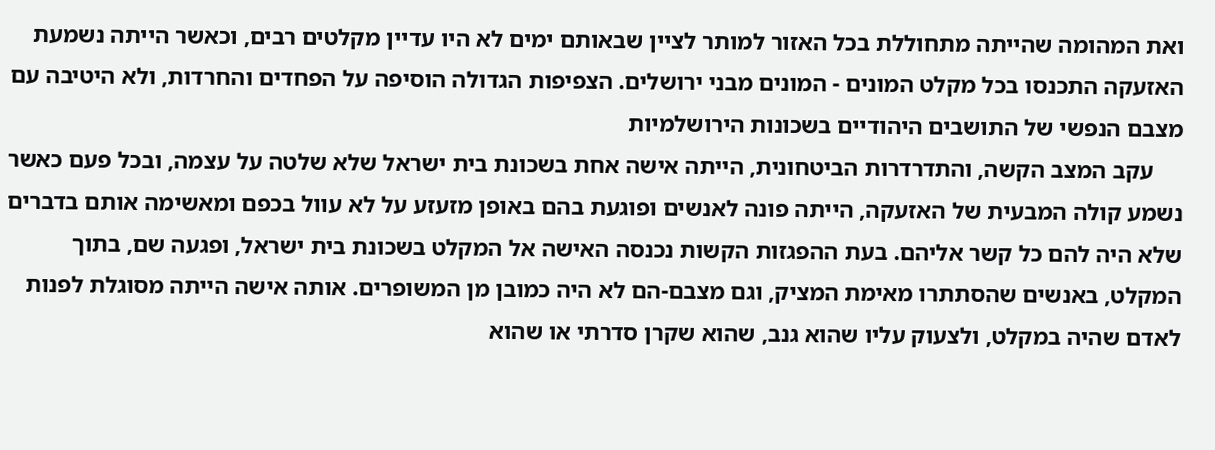ואת המהומה שהייתה מתחוללת בכל האזור למותר לציין שבאותם ימים לא היו עדיין מקלטים רבים, וכאשר הייתה נשמעת האזעקה התכנסו בכל מקלט המונים - המונים מבני ירושלים. הצפיפות הגדולה הוסיפה על הפחדים והחרדות, ולא היטיבה עם מצבם הנפשי של התושבים היהודיים בשכונות הירושלמיות
     עקב המצב הקשה, והתדרדרות הביטחונית, הייתה אישה אחת בשכונת בית ישראל שלא שלטה על עצמה, ובכל פעם כאשר נשמע קולה המבעית של האזעקה, הייתה פונה לאנשים ופוגעת בהם באופן מזעזע על לא עוול בכפם ומאשימה אותם בדברים שלא היה להם כל קשר אליהם. בעת ההפגזות הקשות נכנסה האישה אל המקלט בשכונת בית ישראל, ופגעה שם, בתוך המקלט, באנשים שהסתתרו מאימת המציק, וגם מצבם-הם לא היה כמובן מן המשופרים. אותה אישה הייתה מסוגלת לפנות לאדם שהיה במקלט, ולצעוק עליו שהוא גנב, שהוא שקרן סדרתי או שהוא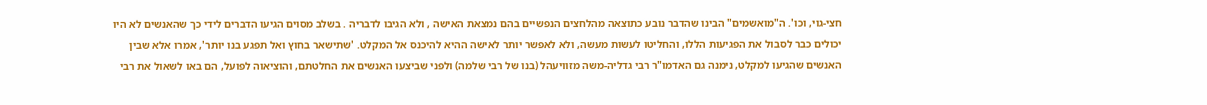חצי-גוי, וכו'. ה"מואשמים" הבינו שהדבר נובע כתוצאה מהלחצים הנפשיים בהם נמצאת האישה , ולא הגיבו לדבריה . בשלב מסוים הגיעו הדברים לידי כך שהאנשים לא היו יכולים כבר לסבול את הפגיעות הללו, והחליטו לעשות מעשה, ולא לאפשר יותר לאישה ההיא להיכנס אל המקלט. 'שתישאר בחוץ ואל תפגע בנו יותר', אמרו אלא שבין האנשים שהגיעו למקלט, נימנה גם האדמו"ר רבי גדליה-משה מזוויעהל (בנו של רבי שלמה) ולפני שביצעו האנשים את החלטתם, והוציאוה לפועל, הם באו לשאול את רבי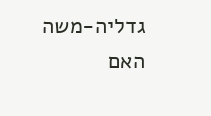גדליה-משה האם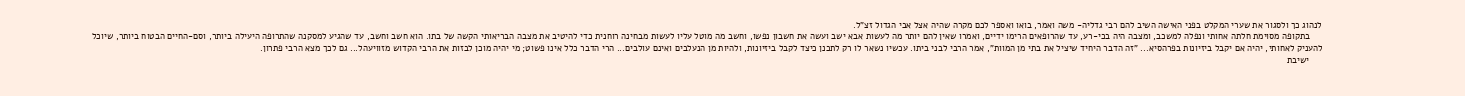לנהוג כך ולסגור את שערי המקלט בפני האישה השיב להם רבי גדליה- משה ואמר, בואו ואספר לכם מקרה שהיה אצל אבי הגדול זצ"ל.
     בתקופה מסוימת חלתה אחותי ונפלה למשכב, ומצבה היה בכי-רע, עד שהרופאים הרימו ידיים, ואמרו שאין להם יותר מה לעשות אבא ישב ועשה את חשבון נפשו, וחשב מה מוטל עליו לעשות מבחינה רוחנית כדי להיטיב את מצבה הבריאותי הקשה של בתו. הוא חשב וחשב, עד שהגיע למסקנה שהתרופה היעילה ביותר, וסם-החיים הבטוח ביותר, שיוכל להעניק לאחותי, יהיה אם יקבל ביזיונות בפרהסיא... "זה הדבר היחיד שיציל את בתי מן המוות", אמר הרבי לבני ביתו. עכשיו נשאר לו רק לתכנן כיצד לקבל ביזיונות, ולהיות מן הנעלבים ואינם עולבים... הרי הדבר כלל אינו פשוט; מי יהיה מוכן לבזות את הרבי הקדוש מזוויעהל... גם לכך מצא הרבי פתרון.
     ישיבת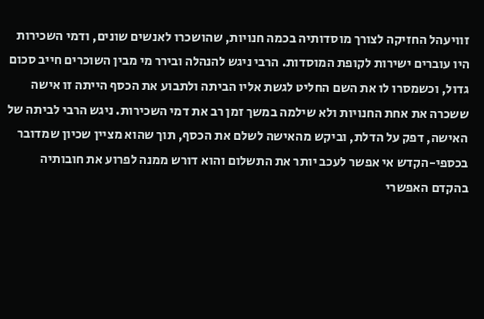זוויעהל החזיקה לצורך מוסדותיה בכמה חנויות, שהושכרו לאנשים שונים, ודמי השכירות היו עוברים ישירות לקופת המוסדות. הרבי ניגש להנהלה ובירר מי מבין השוכרים חייב סכום גדול, וכשמסרו לו את השם החליט לגשת אליו הביתה ולתבוע את הכסף הייתה זו אישה ששכרה את אחת החנויות ולא שילמה במשך זמן רב את דמי השכירות. ניגש הרבי לביתה של האישה, דפק על הדלת, וביקש מהאישה לשלם את הכסף, תוך שהוא מציין שכיון שמדובר בכספי-הקדש אי אפשר לעכב יותר את התשלום והוא דורש ממנה לפרוע את חובותיה בהקדם האפשרי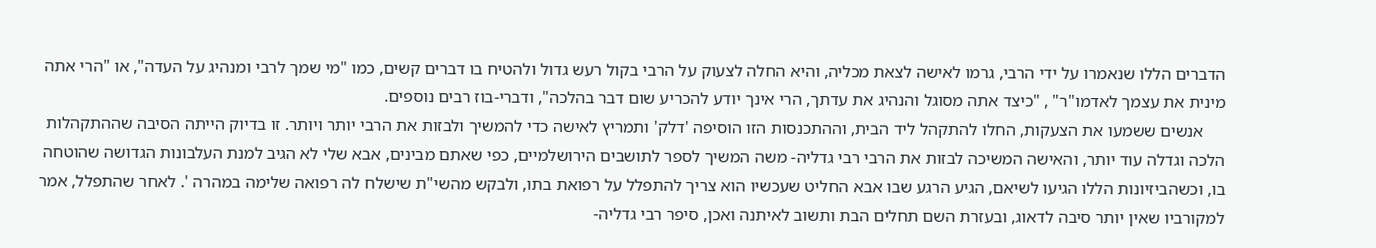הדברים הללו שנאמרו על ידי הרבי, גרמו לאישה לצאת מכליה, והיא החלה לצעוק על הרבי בקול רעש גדול ולהטיח בו דברים קשים, כמו "מי שמך לרבי ומנהיג על העדה", או "הרי אתה מינית את עצמך לאדמו"ר" , "כיצד אתה מסוגל והנהיג את עדתך, הרי אינך יודע להכריע שום דבר בהלכה", ודברי-בוז רבים נוספים.
     אנשים ששמעו את הצעקות, החלו להתקהל ליד הבית, וההתכנסות הזו הוסיפה 'דלק' ותמריץ לאישה כדי להמשיך ולבזות את הרבי יותר ויותר. זו בדיוק הייתה הסיבה שההתקהלות הלכה וגדלה עוד יותר, והאישה המשיכה לבזות את הרבי רבי גדליה- משה המשיך לספר לתושבים הירושלמיים, כפי שאתם מבינים, אבא שלי לא הגיב למנת העלבונות הגדושה שהוטחה בו, וכשהביזיונות הללו הגיעו לשיאם, הגיע הרגע שבו אבא החליט שעכשיו הוא צריך להתפלל על רפואת בתו, ולבקש מהשי"ת שישלח לה רפואה שלימה במהרה '. לאחר שהתפלל, אמר למקורביו שאין יותר סיבה לדאוג, ובעזרת השם תחלים הבת ותשוב לאיתנה ואכן, סיפר רבי גדליה-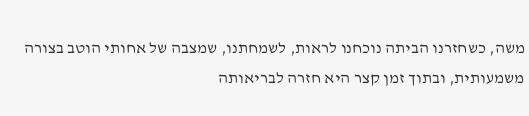משה, כשחזרנו הביתה נוכחנו לראות, לשמחתנו, שמצבה של אחותי הוטב בצורה משמעותית, ובתוך זמן קצר היא חזרה לבריאותה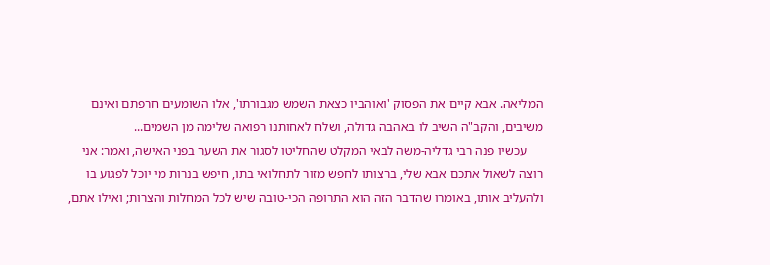המליאה. אבא קיים את הפסוק 'ואוהביו כצאת השמש מגבורתו', אלו השומעים חרפתם ואינם משיבים, והקב"ה השיב לו באהבה גדולה, ושלח לאחותנו רפואה שלימה מן השמים...
     עכשיו פנה רבי גדליה-משה לבאי המקלט שהחליטו לסגור את השער בפני האישה, ואמר: אני רוצה לשאול אתכם אבא שלי, ברצותו לחפש מזור לתחלואי בתו, חיפש בנרות מי יוכל לפגוע בו ולהעליב אותו, באומרו שהדבר הזה הוא התרופה הכי-טובה שיש לכל המחלות והצרות; ואילו אתם,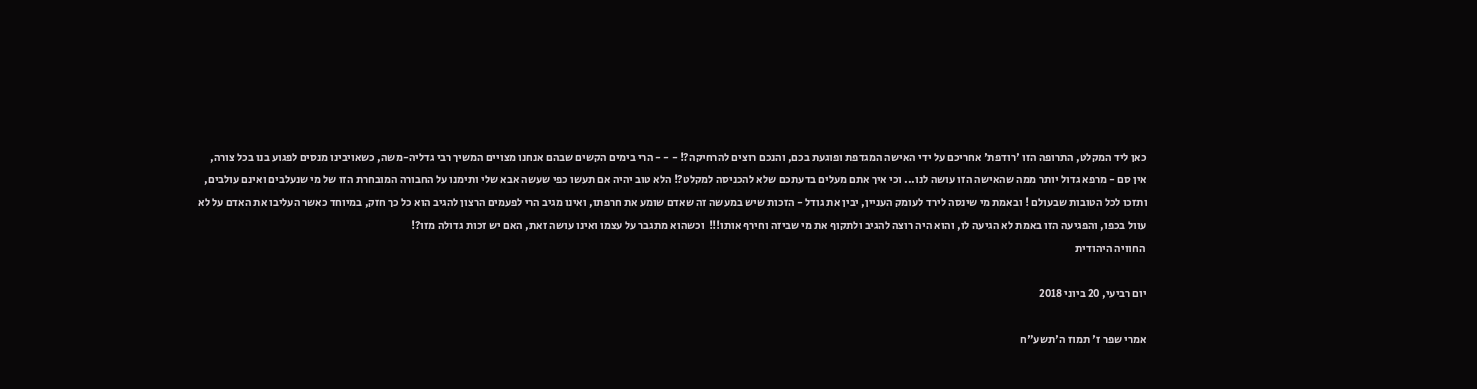כאן ליד המקלט, התרופה הזו 'רודפת' אחריכם על ידי האישה המגדפת ופוגעת בכם, והנכם רוצים להרחיקה?! - - - הרי בימים הקשים שבהם אנחנו מצויים המשיך רבי גדליה-משה, כשאויבינו מנסים לפגוע בנו בכל צורה, אין סם - מרפא גדול יותר ממה שהאישה הזו עושה לנו... וכי איך אתם מעלים בדעתכם שלא להכניסה למקלט?! הלא טוב יהיה אם תעשו כפי שעשה אבא שלי ותימנו על החבורה המובחרת הזו של מי שנעלבים ואינם עולבים, ותזכו לכל הטובות שבעולם ! ובאמת מי שינסה לירד לעומק העניין, יבין את גודל - הזכות שיש במעשה זה שאדם שומע את חרפתו, ואינו מגיב הרי לפעמים הרצון להגיב הוא כל כך חזק, במיוחד כאשר העליבו את האדם על לא עוול בכפו, והפגיעה הזו באמת לא הגיעה לו, והוא היה רוצה להגיב ולתקוף את מי שביזה וחירף אותו!!!  וכשהוא מתגבר על עצמו ואינו עושה זאת, האם יש זכות גדולה מזו?!
 החוויה היהודית

יום רביעי, 20 ביוני 2018

אמרי שפר ז' תמוז ה'תשע"ח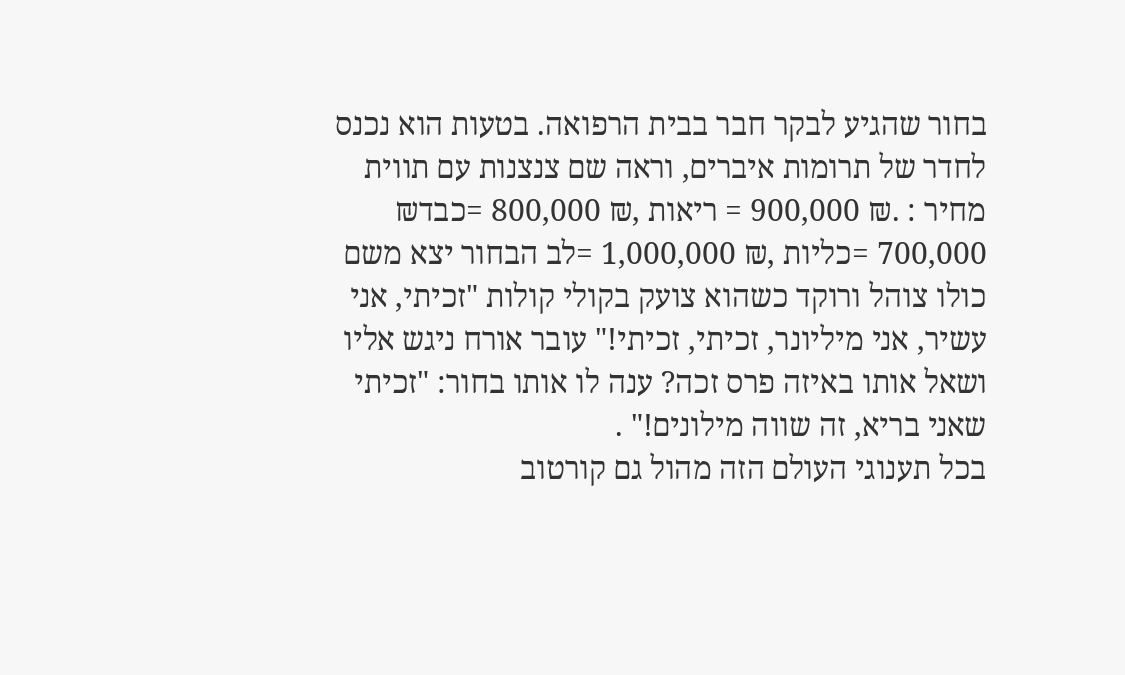בחור שהגיע לבקר חבר בבית הרפואה. בטעות הוא נכנס לחדר של תרומות איברים, וראה שם צנצנות עם תווית מחיר : .₪ 900,000 = ריאות ,₪ 800,000 =כבד₪ 700,000 =כליות ,₪ 1,000,000 =לב הבחור יצא משם כולו צוהל ורוקד כשהוא צועק בקולי קולות "זכיתי, אני עשיר, אני מיליונר, זכיתי, זכיתי!" עובר אורח ניגש אליו ושאל אותו באיזה פרס זכה? ענה לו אותו בחור: "זכיתי שאני בריא, זה שווה מילונים!" .
בכל תענוגי העולם הזה מהול גם קורטוב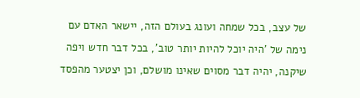של עצב, בכל שמחה ועונג בעולם הזה, יישאר האדם עם נימה של 'היה יוכל להיות יותר טוב', בכל דבר חדש ויפה שיקנה, יהיה דבר מסוים שאינו מושלם, וכן יצטער מהפסד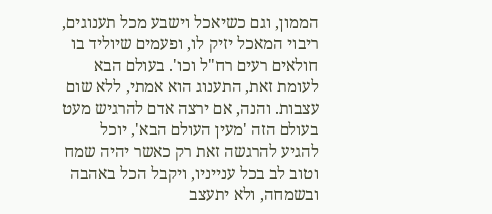הממון, וגם כשיאכל וישבע מכל תענוגים, ריבוי המאכל יזיק לו, ופעמים שיוליד בו חולאים רעים רח"ל וכו'. בעולם הבא לעומת זאת, התענוג הוא אמתי, ללא שום עצבות. והנה, אם ירצה אדם להרגיש מעט בעולם הזה 'מעין העולם הבא', יוכל להגיע להרגשה זאת רק כאשר יהיה שמח וטוב לב בכל ענייניו, ויקבל הכל באהבה ובשמחה, ולא יתעצב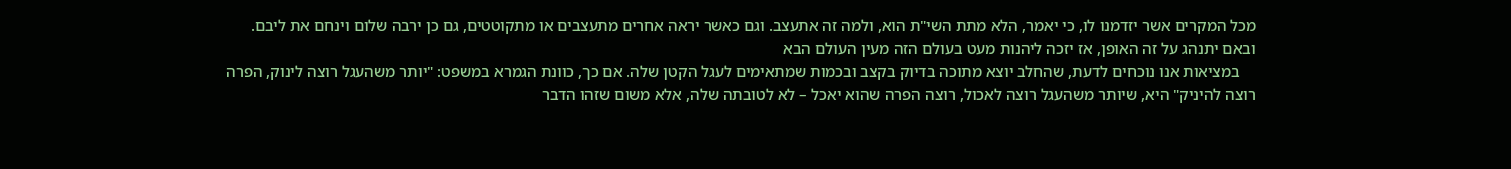מכל המקרים אשר יזדמנו לו, כי יאמר, הלא מתת השי"ת הוא, ולמה זה אתעצב. וגם כאשר יראה אחרים מתעצבים או מתקוטטים, גם כן ירבה שלום וינחם את ליבם. ובאם יתנהג על זה האופן, אז יזכה ליהנות מעט בעולם הזה מעין העולם הבא
    במציאות אנו נוכחים לדעת, שהחלב יוצא מתוכה בדיוק בקצב ובכמות שמתאימים לעגל הקטן שלה. אם כך, כוונת הגמרא במשפט: "יותר משהעגל רוצה לינוק, הפרה רוצה להיניק" היא, שיותר משהעגל רוצה לאכול, רוצה הפרה שהוא יאכל – לא לטובתה שלה, אלא משום שזהו הדבר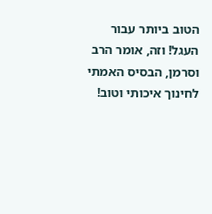הטוב ביותר עבור העגל! וזה, אומר הרב וסרמן, הבסיס האמתי לחינוך איכותי וטוב!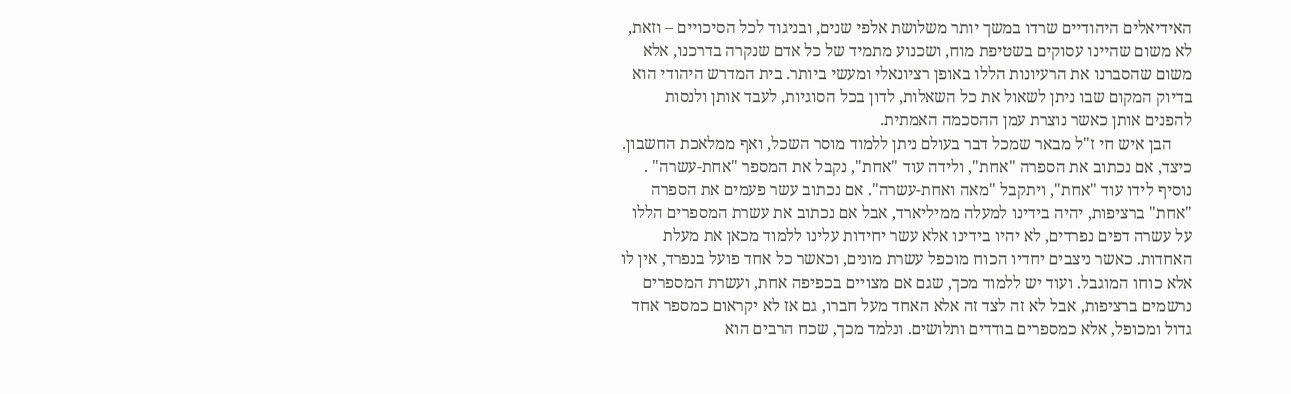האידיאלים היהודיים שרדו במשך יותר משלושת אלפי שנים, ובניגוד לכל הסיכויים – וזאת, לא משום שהיינו עסוקים בשטיפת מוח, ושכנוע מתמיד של כל אדם שנקרה בדרכנו, אלא משום שהסברנו את הרעיונות הללו באופן רציונאלי ומעשי ביותר. בית המדרש היהודי הוא בדיוק המקום שבו ניתן לשאול את כל השאלות, לדון בכל הסוגיות, לעבד אותן ולנסות להפנים אותן כאשר נוצרת עמן ההסכמה האמתית.
     הבן איש חי ז"ל מבאר שמכל דבר בעולם ניתן ללמוד מוסר השכל, ואף ממלאכת החשבון. כיצד, אם נכתוב את הספרה "אחת", ולידה עוד "אחת", נקבל את המספר "אחת-עשרה" . נוסיף לידו עוד "אחת", ויתקבל "מאה ואחת-עשרה". אם נכתוב עשר פעמים את הספרה "אחת" ברציפות, יהיה בידינו למעלה ממיליארד, אבל אם נכתוב את עשרת המספרים הללו על עשרה דפים נפרדים, לא יהיו בידינו אלא עשר יחידות עלינו ללמוד מכאן את מעלת האחדות. כאשר ניצבים יחדיו הכוח מוכפל עשרת מונים, וכאשר כל אחד פועל בנפרד, אין לו אלא כוחו המוגבל. ועוד יש ללמוד מכך, שגם אם מצויים בכפיפה אחת, ועשרת המספרים נרשמים ברציפות, אבל לא זה לצד זה אלא האחד מעל חברו, גם אז לא יקראום כמספר אחד גדול ומכופל, אלא כמספרים בודדים ותלושים. ונלמד מכך, שכח הרבים הוא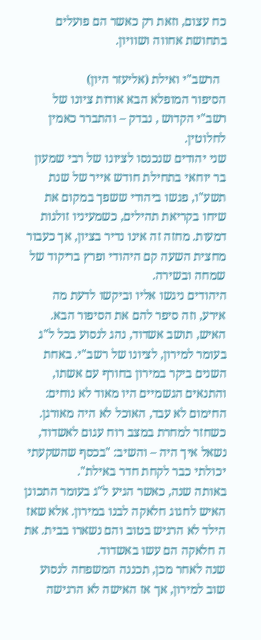כח עצום, וזאת רק כאשר הם פועלים בתחושת אחווה ושוויון.

  הרשב"י ואילת (אליעזר היון)
הסיפור המופלא הבא אודות ציונו של רשב"י הקדוש , נבדק – והתברר כאמין לחלוטין.
שני יהודים שנכנסו לציונו של רבי שמעון בר יוחאי בתחילת חודש אייר של שנת תשע"ו, פגשו ביהודי ששפך במקום את שיחו בקריאת תהילים, כשמעיניו זולגות דמעות. מחזה זה אינו נדיר בציון, אך כעבור מחצית השעה קם היהודי ופרץ בריקוד של שמחה ובשירה.
היהודים ניגשו אליו וביקשו לדעת מה אירע, וזה סיפר להם את הסיפור הבא.
האיש, תושב אשדוד, נהג לנסוע בכל ל"ג בעומר למירון, לציונו של רשב"י. באחת השנים ביקר במירון בחורף עם אשתו, והתנאים הגשמיים היו מאוד לא נוחים: החימום לא עבד, האוכל לא היה מאורגן.
כשחזר למחרת במצב רוח עגום לאשדוד, נשאל איך היה – והשיב: "בכסף שהשקעתי יכולתי כבר לקחת חדר באילת".
באותה שנה, כאשר הגיע ל"ג בעומר התכונן האיש לחגוג חלאקה לבנו במירון. אלא שאז הילד לא הרגיש בטוב והם נשארו בבית. את ה חלאקה הם עשו באשדוד.
שנה לאחר מכן, תכננה המשפחה לנסוע שוב למירון, אך אז האישה לא הרגישה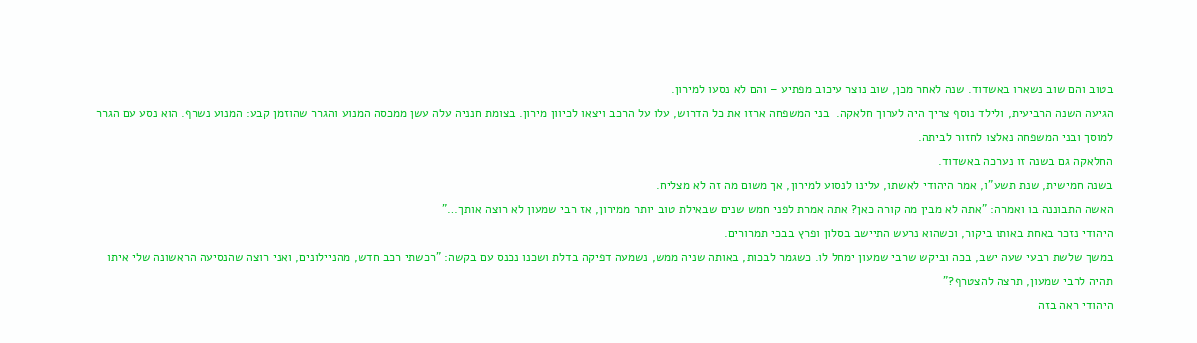בטוב והם שוב נשארו באשדוד. שנה לאחר מכן, שוב נוצר עיכוב מפתיע – והם לא נסעו למירון.
הגיעה השנה הרביעית, ולילד נוסף צריך היה לערוך חלאקה.  בני המשפחה ארזו את כל הדרוש, עלו על הרכב ויצאו לכיוון מירון. בצומת חנניה עלה עשן ממכסה המנוע והגרר שהוזמן קבע: המנוע נשרף. הוא נסע עם הגרר למוסך ובני המשפחה נאלצו לחזור לביתה.
החלאקה גם בשנה זו נערכה באשדוד.
בשנה חמישית, שנת תשע"ו, אמר היהודי לאשתו, עלינו לנסוע למירון, אך משום מה זה לא מצליח.
האשה התבוננה בו ואמרה: "אתה לא מבין מה קורה כאן? אתה אמרת לפני חמש שנים שבאילת טוב יותר ממירון, אז רבי שמעון לא רוצה אותך…"
היהודי נזכר באחת באותו ביקור, וכשהוא נרעש התיישב בסלון ופרץ בבכי תמרורים.
במשך שלשת רבעי שעה ישב, בכה וביקש שרבי שמעון ימחל לו. כשגמר לבכות, באותה שניה ממש, נשמעה דפיקה בדלת ושכנו נכנס עם בקשה: "רכשתי רכב חדש, מהניילונים, ואני רוצה שהנסיעה הראשונה שלי איתו תהיה לרבי שמעון, תרצה להצטרף?"
היהודי ראה בזה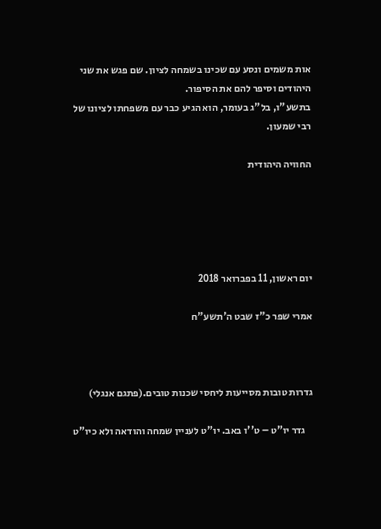אות משמים ונסע עם שכינו בשמחה לציון. שם פגש את שני היהודים וסיפר להם את הסיפור.
בתשע"ו, בל"ג בעומר, הוא הגיע כבר עם משפחתו לציונו של רבי שמעון.

החוויה היהודית





יום ראשון, 11 בפברואר 2018

אמרי שפר כ"ז שבט ה'תשע"ח



גדרות טובות מסייעות ליחסי שכנות טובים.(פתגם אנגלי)

    גדר יו"ט – ט''ו באב. יו"ט לעניין שמחה והודאה ולא כיו"ט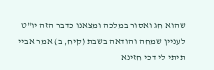שהוא חג ואסור במלכה ומצאנו כדבר הזה יו"ט לעניין שמחה והודאה בשבת (קיח, ב) אמר אביי תיתי לי דכי חזינא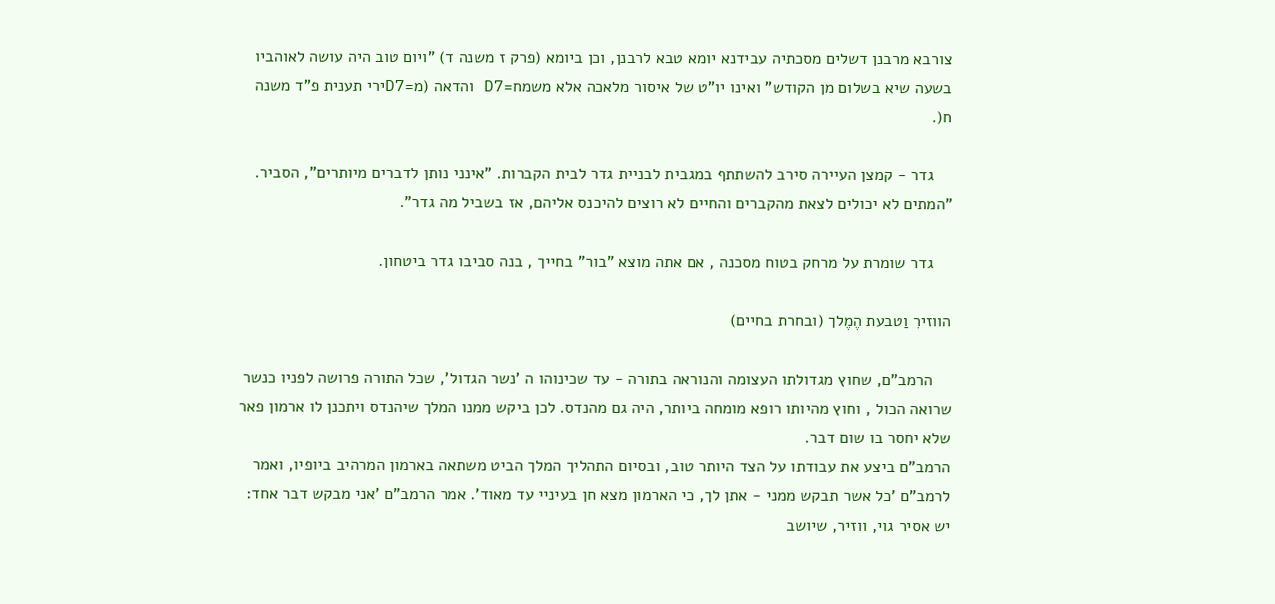צורבא מרבנן דשלים מסכתיה עבידנא יומא טבא לרבנן, וכן ביומא (פרק ז משנה ד) "ויום טוב היה עושה לאוהביו בשעה שיא בשלום מן הקודש" ואינו יו"ט של איסור מלאכה אלא משמח=D7 והדאה (מ=D7ירי תענית פ"ד משנה ח(.

    גדר - קמצן העיירה סירב להשתתף במגבית לבניית גדר לבית הקברות. "אינני נותן לדברים מיותרים", הסביר. "המתים לא יכולים לצאת מהקברים והחיים לא רוצים להיכנס אליהם, אז בשביל מה גדר".

    גדר שומרת על מרחק בטוח מסכנה , אם אתה מוצא "בור" בחייך , בנה סביבו גדר ביטחון.

הווזירִ וַטבעת הֶמֶלך (ובחרת בחיים)

    הרמב"ם, שחוץ מגדולתו העצומה והנוראה בתורה - עד שכינוהו ה 'נשר הגדול', שכל התורה פרושה לפניו כנשר שרואה הכול , וחוץ מהיותו רופא מומחה ביותר, היה גם מהנדס. לכן ביקש ממנו המלך שיהנדס ויתכנן לו ארמון פאר שלא יחסר בו שום דבר.
הרמב"ם ביצע את עבודתו על הצד היותר טוב, ובסיום התהליך המלך הביט משתאה בארמון המרהיב ביופיו, ואמר לרמב"ם 'כל אשר תבקש ממני - אתן לך, כי הארמון מצא חן בעיניי עד מאוד'. אמר הרמב"ם 'אני מבקש דבר אחד: יש אסיר גוי, ווזיר, שיושב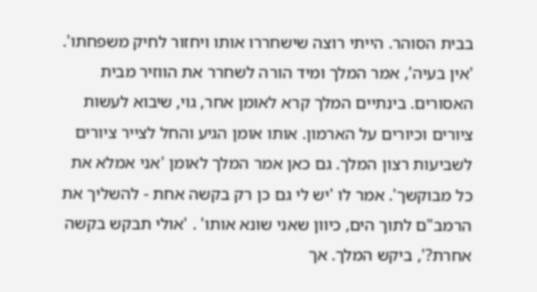בבית הסוהר. הייתי רוצה שישחררו אותו ויחזור לחיק משפחתו'. 'אין בעיה', אמר המלך ומיד הורה לשחרר את הווזיר מבית האסורים. בינתיים המלך קרא לאומן אחר, גוי, שיבוא לעשות ציורים וכיורים על הארמון. אותו אומן הגיע והחל לצייר ציורים לשביעות רצון המלך. גם כאן אמר המלך לאומן 'אני אמלא את כל מבוקשך'. אמר לו 'יש לי גם כן רק בקשה אחת - להשליך את הרמב"ם לתוך הים, כיוון שאני שונא אותו' . 'אולי תבקש בקשה אחרת?', ביקש המלך. אך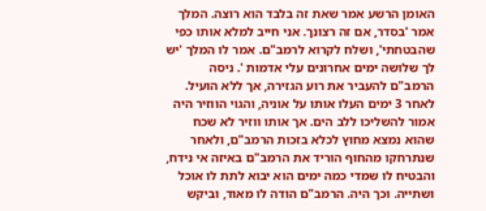האומן הרשע אמר שאת זה בלבד הוא רוצה. המלך אמר 'בסדר, אם זה רצונך. אני חייב למלא אותו כפי שהבטחתי', ושלח לקרוא לרמב"ם. אמר לו המלך 'יש לך שלושה ימים אחרונים עלי אדמות '. ניסה הרמב"ם להעביר את רוע הגזירה, אך ללא הועיל. לאחר 3 ימים העלו אותו על אוניה, והגוי הווזיר היה אמור להשליכו ללב הים. אך אותו ווזיר לא שכח שהוא נמצא מחוץ לכלא בזכות הרמב"ם, ולאחר שנתרחקו מהחוף הוריד את הרמב"ם באיזה אי נידח, והבטיח לו שמדי כמה ימים הוא יבוא לתת לו אוכל ושתייה. וכך היה. הרמב"ם הודה לו מאוד, וביקש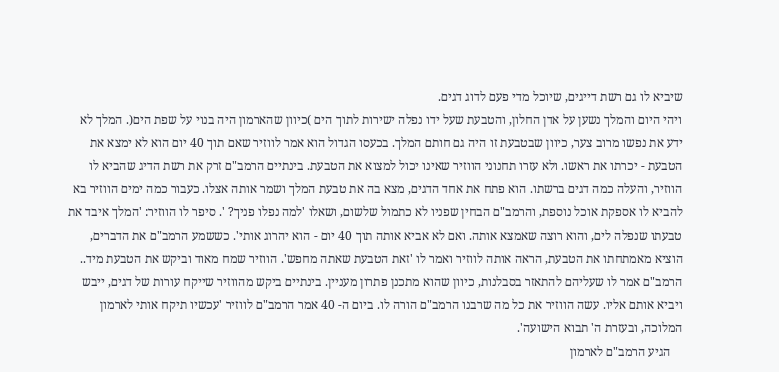שיביא לו גם רשת דייגים, שיוכל מדי פעם לדוג דגים.
ויהי היום והמלך נשען על אדן החלון, והטבעת שעל ידו נפלה ישירות לתוך הים )כיוון שהארמון היה בנוי על שפת הים(. המלך לא ידע את נפשו מרוב צער, כיוון שבטבעת זו היה גם חותם המלך. בכעסו הגדול הוא אמר לווזיר שאם תוך 40 יום הוא לא ימצא את הטבעת - יכרתו את ראשו. ולא עזרו תחנוני הווזיר שאינו יכול למצוא את הטבעת. בינתיים הרמב"ם זרק את רשת הדיג שהביא לו הווזיר, והעלה כמה דגים ברשתו. הוא פתח את אחד הדגים, מצא בה את טבעת המלך ושמר אותה אצלו. כעבור כמה ימים הווזיר בא להביא לו אספקת אוכל נוספת, והרמב"ם הבחין שפניו לא כתמול שלשום, ושאלו 'למה נפלו פניך? '. סיפר לו הווזיר: 'המלך איבד את טבעתו שנפלה לים, והוא רוצה שאמצא אותה. ואם לא אביא אותה תוך 40 יום - הוא יהרוג אותי'. כששמע הרמב"ם את הדברים, הוציא מאמתחתו את הטבעת, הראה אותה לווזיר ואמר לו 'זאת הטבעת שאתה מחפש'. הווזיר שמח מאוד וביקש את הטבעת מיד.. הרמב"ם אמר לו שעליהם להתאזר בסבלנות, כיוון שהוא מתכנן פתרון מעניין. בינתיים ביקש מהווזיר שייקח עורות של דגים, ייבש ויביא אותם אליו. עשה הווזיר את כל מה שרבנו הרמב"ם הורה לו. ביום ה- 40 אמר הרמב"ם לווזיר 'עכשיו תיקח אותי לארמון המלוכה, ובעזרת ה' תבוא הישועה'.
    הגיע הרמב"ם לארמון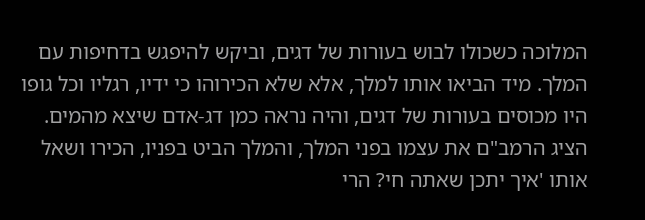המלוכה כשכולו לבוש בעורות של דגים, וביקש להיפגש בדחיפות עם המלך. מיד הביאו אותו למלך, אלא שלא הכירוהו כי ידיו, רגליו וכל גופו היו מכוסים בעורות של דגים, והיה נראה כמן דג-אדם שיצא מהמים. הציג הרמב"ם את עצמו בפני המלך, והמלך הביט בפניו, הכירו ושאל אותו 'איך יתכן שאתה חי? הרי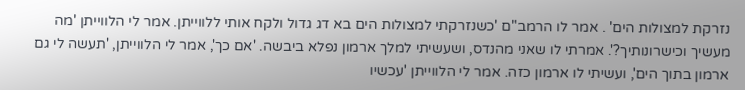נזרקת למצולות הים' . אמר לו הרמב"ם 'כשנזרקתי למצולות הים בא דג גדול ולקח אותי ללווייתן. אמר לי הלווייתן 'מה מעשיך וכישרונותיך?'. אמרתי לו שאני מהנדס, ושעשיתי למלך ארמון נפלא ביבשה. 'אם כך', אמר לי הלווייתן, 'תעשה לי גם ארמון בתוך הים', ועשיתי לו ארמון כזה. אמר לי הלווייתן 'עכשיו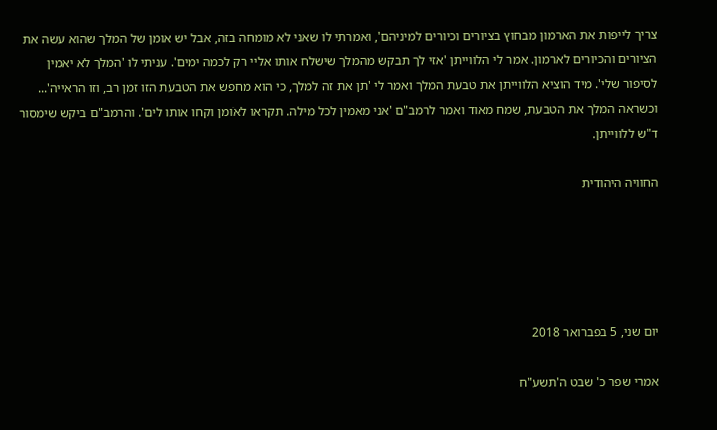צריך לייפות את הארמון מבחוץ בציורים וכיורים למיניהם', ואמרתי לו שאני לא מומחה בזה, אבל יש אומן של המלך שהוא עשה את הציורים והכיורים לארמון. אמר לי הלווייתן 'אזי לך תבקש מהמלך שישלח אותו אליי רק לכמה ימים'. עניתי לו 'המלך לא יאמין לסיפור שלי'. מיד הוציא הלווייתן את טבעת המלך ואמר לי 'תן את זה למלך, כי הוא מחפש את הטבעת הזו זמן רב, וזו הראייה'... וכשראה המלך את הטבעת, שמח מאוד ואמר לרמב"ם 'אני מאמין לכל מילה. תקראו לאֹומן וקחו אותו לים'. והרמב"ם ביקש שימסור ד"ש ללווייתן.

החוויה היהודית





יום שני, 5 בפברואר 2018

אמרי שפר כ' שבט ה'תשע"ח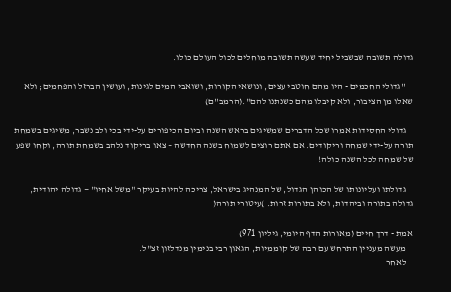גדולה תשובה שבשביל יחיד שעשה תשובה מוחלים לכול העולם כולו.

    ''גדולי החכמים - היו מהם חוטבי עצים, ונושאי הקורות, ושואבי המים לגינות, ועושין הברזל והפחמים; ולא שאלו מן הציבור, ולא קיבלו מהם כשנתנו להם".(הרמב''ם)

    גדולי החסידות אמרו שכל הדברים שמשיגים בראש השנה וביום הכיפורים על-ידי בכי ולב נשבר, משיגים בשמחת תורה על-ידי שמחה וריקודים. אם אתם רוצים לשמוח בשנה החדשה – צאו בריקוד נלהב בשמחת תורה, וקחו שפע של שמחה לכל השנה כולה!

    גדולתו ועליונותו של הכוהן הגדול, של המנהיג בישראל, צריכה להיות בעיקר "משל אחיו" — גדולה יהודית, גדולה בתורה וביהדות, ולא בתורות זרות. )עיטורי תורה(

אמת - דרך חיים (מאורות הדף היומי, גיליון 971)
    מעשה מעניין התרחש עם רבה של קוממיות, הגאון רבי בנימין מנדלזון זצ"ל.
    לאחר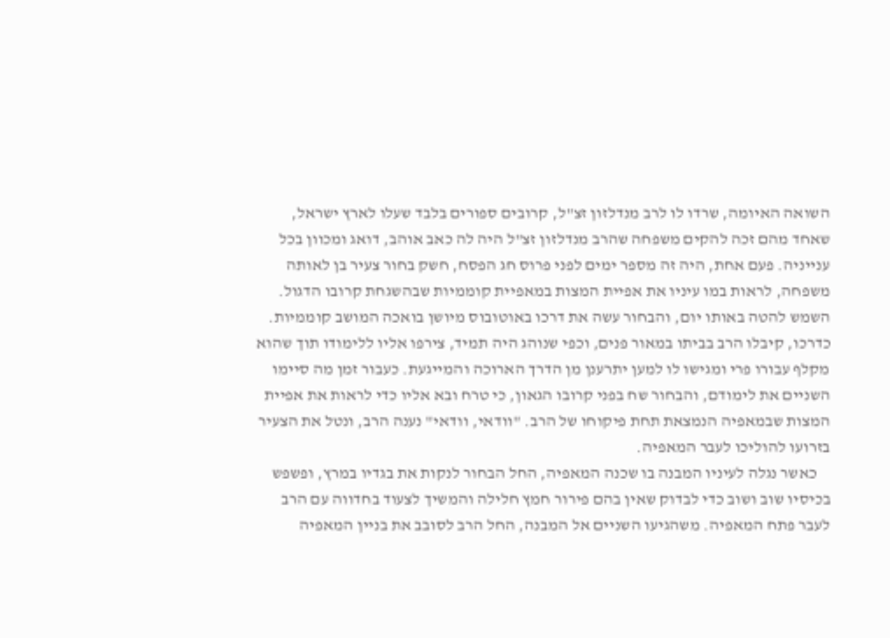השואה האיומה, שרדו לו לרב מנדלזון זצ"ל, קרובים ספורים בלבד שעלו לארץ ישראל, שאחד מהם זכה להקים משפחה שהרב מנדלזון זצ"ל היה לה כאב אוהב, דואג ומכוון בכל ענייניה. פעם אחת, היה זה מספר ימים לפני פרוס חג הפסח, חשק בחור צעיר בן לאותה משפחה, לראות במו עיניו את אפיית המצות במאפיית קוממיות שבהשגחת קרובו הדגול. השמש להטה באותו יום, והבחור עשה את דרכו באוטובוס מיושן בואכה המושב קוממיות. כדרכו, קיבלו הרב בביתו במאור פנים, וכפי שנוהג היה תמיד, צירפו אליו ללימודו תוך שהוא מקלף עבורו פרי ומגישו לו למען יתרענן מן הדרך הארוכה והמייגעת. כעבור זמן מה סיימו השניים את לימודם, והבחור שח בפני קרובו הגאון, כי טרח ובא אליו כדי לראות את אפיית המצות שבמאפיה הנמצאת תחת פיקוחו של הרב. "וודאי, וודאי" נענה הרב, ונטל את הצעיר בזרועו להוליכו לעבר המאפיה.
    כאשר נגלה לעיניו המבנה בו שכנה המאפיה, החל הבחור לנקות את בגדיו במרץ, ופשפש בכיסיו שוב ושוב כדי לבדוק שאין בהם פירור חמץ חלילה והמשיך לצעוד בחדווה עם הרב לעבר פתח המאפיה. משהגיעו השניים אל המבנה, החל הרב לסובב את בניין המאפיה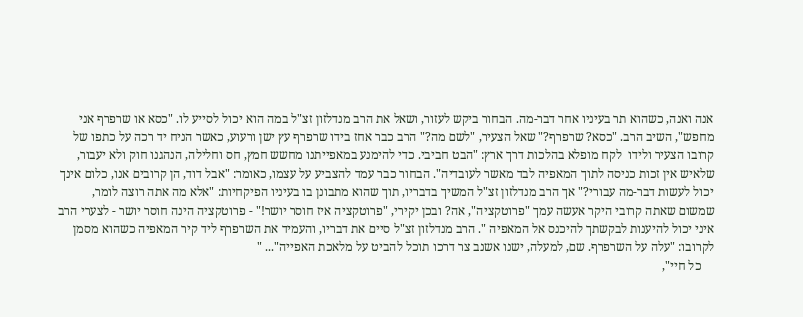אנה ואנה, כשהוא תר בעיניו אחר דבר-מה. הבחור ביקש לעזור, ושאל את הרב מנדלזון זצ"ל במה הוא יכול לסייע לו. "כסא או שרפרף אני מחפש", השיב הרב. "כסא? שרפרף?" שאל הצעיר, "לשם מה?" הרב כבר אחז בידו שרפרף עץ ישן ורעוע, כאשר הניח יד רכה על כתפו של קרובו הצעיר ולידו  לקח מופלא בהלכות דרך ארץ: "הבט חביבי. כדי להימנע במאפייתנו מחשש חמץ, חס וחלילה, הנהגנו חוק ולא יעבור, שלאיש אין זכות כניסה לתוך המאפיה לבד מאשר לעובדיה". הבחור כבר עמד להצביע על עצמו, כאומר: "אבל דוד, הן קרובים אנו, כלום אינך יכול לעשות דבר-מה עבורי?" אך הרב מנדלזון זצ"ל המשיך בדבריו, תוך שהוא מתבונן בו בעיניו הפיקחיות: "אלא מה אתה רוצה לומר, שמשום שאתה קרובי היקר אעשה עמך "פרוטקציה", אה? ובכן יקירי, "פרוטקציה איז חוסר יושר!" - פרוטקציה הינה חוסר יושר - לצערי הרב איני יכול להיענות לבקשתך להיכנס אל המאפיה ". הרב מנדלזון זצ"ל סיים את דבריו, והעמיד את השרפרף ליד קיר המאפיה כשהוא מסמן לקרובו: "עלה על השרפרף. שם, למעלה, ישנו אשנב צר דרכו תוכל להביט על מלאכת האפייה"... "
    כל חיי",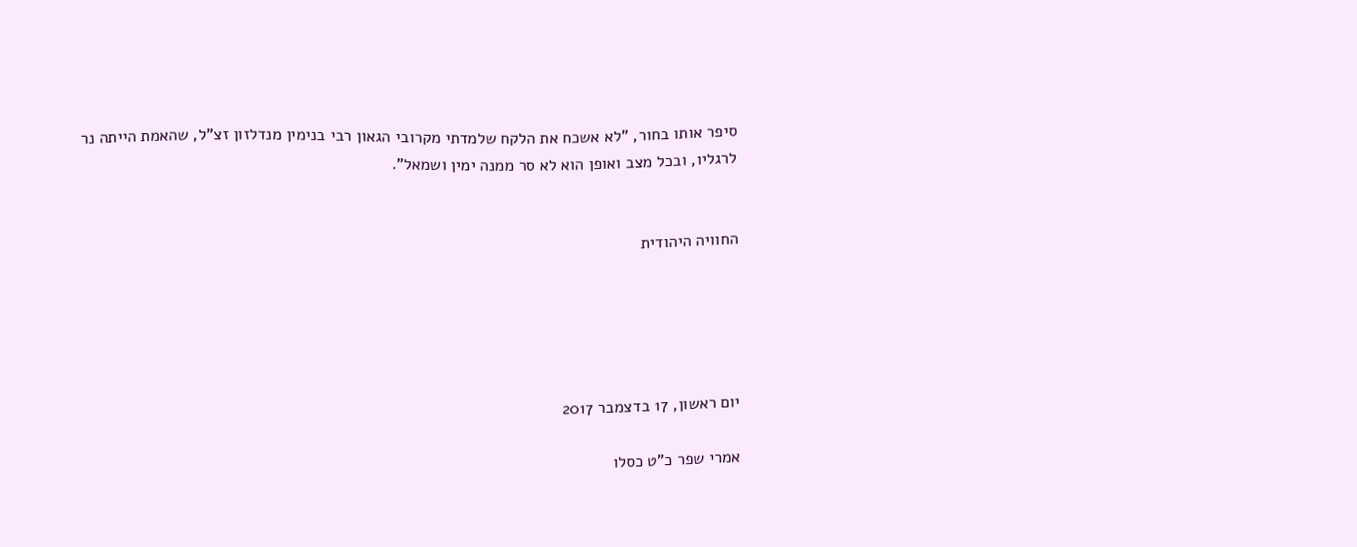סיפר אותו בחור, "לא אשכח את הלקח שלמדתי מקרובי הגאון רבי בנימין מנדלזון זצ"ל, שהאמת הייתה נר לרגליו, ובכל מצב ואופן הוא לא סר ממנה ימין ושמאל".


החוויה היהודית





יום ראשון, 17 בדצמבר 2017

אמרי שפר כ"ט כסלו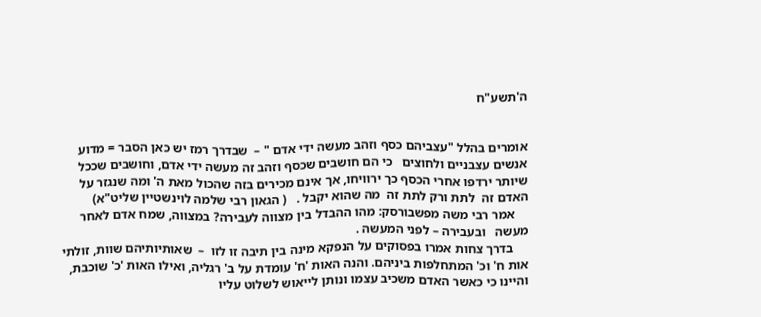ה'תשע"ח


אומרים בהלל "עצביהם כסף וזהב מעשה ידי אדם " –  שבדרך רמז יש כאן הסבר = מדוע אנשים עצבניים ולחוצים   כי הם חושבים שכסף וזהב זה מעשה ידי אדם, וחושבים שככל שיותר ירדפו אחרי הכסף כך ירוויחו, אך אינם מכירים בזה שהכול מאת ה' ומה שנגזר על האדם זה  לתת ורק לתת זה  מה שהוא יקבל .   ( הגאון רבי שלמה לוינשטיין שליט"א)
    אמר רבי משה מפשבורסק: מהו ההבדל בין מצווה לעבירה? במצווה, שמח אדם לאחר מעשה   ובעבירה – לפני המעשה .
     בדרך צחות אמרו בפסוקים על הנפקא מינה בין תיבה זו לזו  –  שאותיותיהם שוות, זולתי אות ח' וכ' המתחלפות ביניהם. והנה האות 'ח' עומדת על ב' רגליה, ואילו האות 'כ' שוכבת, והיינו כי כאשר האדם משכיב עצמו ונותן לייאוש לשלוט עליו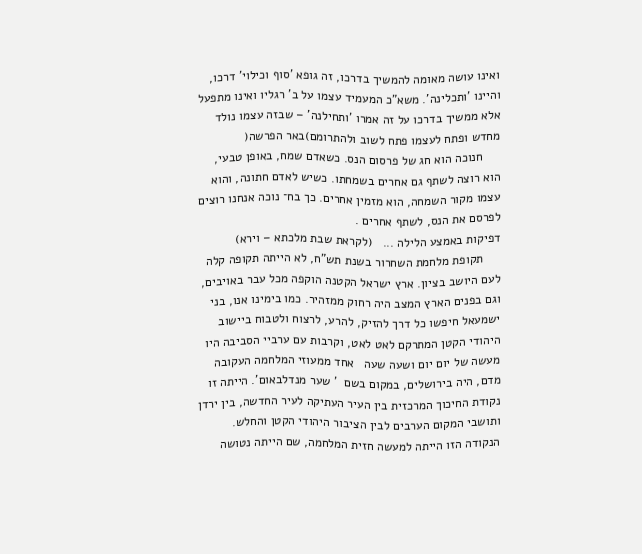ואינו עושה מאומה להמשיך בדרכו, זה גופא 'סוף וכילוי' דרכו, והיינו 'ותכלינה'. משא"כ המעמיד עצמו על ב' רגליו ואינו מתפעל אלא ממשיך בדרכו על זה אמרו 'ותחילנה' – שבזה עצמו נולד מחדש ופתח לעצמו פתח לשוב ולהתרומם)באר הפרשה(
     חנוכה הוא חג של פרסום הנס. כשאדם שמח, באופן טבעי, הוא רוצה לשתף גם אחרים בשמחתו. כשיש לאדם חתונה, והוא עצמו מקור השמחה, הוא מזמין אחרים. כך בח־ נוכה אנחנו רוצים לפרסם את הנס, לשתף אחרים .
דפיקות באמצע הלילה ...   (לקראת שבת מלכתא – וירא)
     תקופת מלחמת השחרור בשנת תש"ח, לא הייתה תקופה קלה לעם היושב בציון. ארץ ישראל הקטנה הוקפה מכל עבר באויבים, וגם בפנים הארץ המצב היה רחוק ממזהיר. כמו בימינו אנו, בני ישמעאל חיפשו כל דרך להזיק, להרע, לרצוח ולטבוח ביישוב היהודי הקטן המתרקם לאט לאט, וקרבות עם ערביי הסביבה היו מעשה של יום יום ושעה שעה   אחד ממעוזי המלחמה העקובה מדם, היה בירושלים, במקום בשם  ' שער מנדלבאום'. הייתה זו נקודת החיכוך המרכזית בין העיר העתיקה לעיר החדשה, בין ירדן ותושבי המקום הערבים לבין הציבור היהודי הקטן והחלש. הנקודה הזו הייתה למעשה חזית המלחמה, שם הייתה נטושה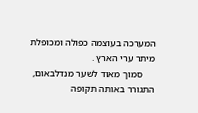המערכה בעוצמה כפולה ומכופלת מיתר ערי הארץ .
     סמוך מאוד לשער מנדלבאום, התגורר באותה תקופה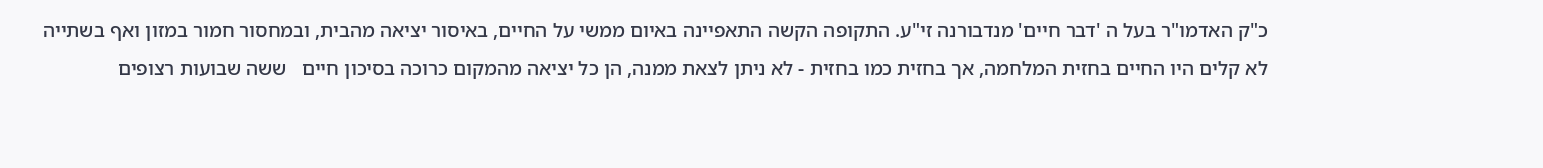כ"ק האדמו"ר בעל ה 'דבר חיים' מנדבורנה זי"ע. התקופה הקשה התאפיינה באיום ממשי על החיים, באיסור יציאה מהבית, ובמחסור חמור במזון ואף בשתייה   לא קלים היו החיים בחזית המלחמה, אך בחזית כמו בחזית - לא ניתן לצאת ממנה, הן כל יציאה מהמקום כרוכה בסיכון חיים   ששה שבועות רצופים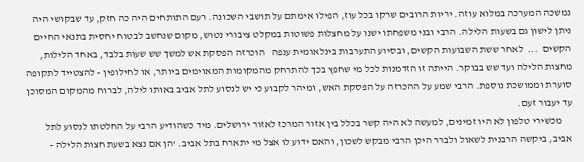נמשכה המערכה במלוא עוזה. יריות הרובים שרקו בכל עוז, הפילו אימתם על תושבי השכונה. רעם התותחים היה כה חזק, עד שבקושי היה ניתן לישון גם בשעות הלילה. הרבי ובני משפחתו ישנו על מחצלות פשוטות במקלט ציבורי נטוש, מקום שנחשב לבטוח יחסית בתנאי החיים הקשים  ...  לאחר ששת השבועות הקשים, ובסיוע התערבות בינלאומית ענפה   הוכרזה הפסקת אש למשך שש שעות בלבד, באחד הלילות, מחצות הלילה ועד שש בבוקר. הייתה זו הזדמנות לכל מי שחפץ בכך להתרחק מהמקומות המאוימים ביותר, או לחילופין - להצטייד לתקופה סוערת וממושכת נוספת. הרבי שמע על ההכרזה על הפסקת האש, ומיהר לקבוע כי יש לנסוע לתל אביב באותו לילה, לברוח מהמקום המסוכן עד יעבור זעם.
     מכשירי טלפון לא היו זמינים, למעשה לא היה קשר בכלל בין אזור המרכז לאזור ירושלים. מיד כשהודיע הרבי על החלטתו לנסוע לתל אביב, ביקשה הרבנית לשאול ולברר היכן הרבי מבקש לשכון, והאם ידוע לו אצל מי יתארח בתל אביב. 'הן אם נצא בשעת חצות הלילה -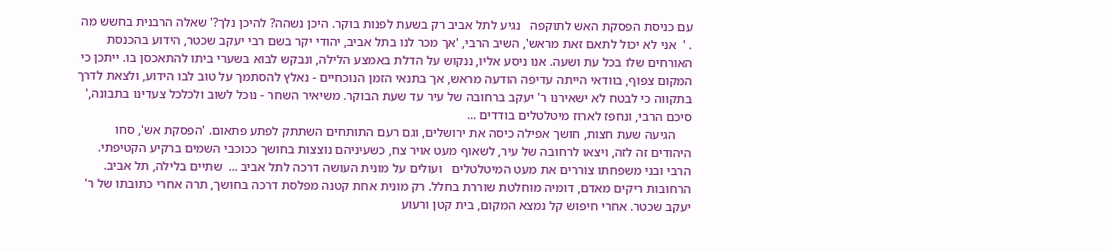עם כניסת הפסקת האש לתוקפה   נגיע לתל אביב רק בשעת לפנות בוקר. היכן נשהה? להיכן נלך?' שאלה הרבנית בחשש מה . '  אני לא יכול לתאם זאת מראש', השיב הרבי, 'אך מכר לנו בתל אביב, יהודי יקר בשם רבי יעקב שכטר, הידוע בהכנסת האורחים שלו בכל עת ושעה. אנו ניסע אליו, ננקוש על הדלת באמצע הלילה, ונבקש לבוא בשערי ביתו להתאכסן בו. ייתכן כי המקום צפוף, בוודאי הייתה עדיפה הודעה מראש, אך בתנאי הזמן הנוכחיים - נאלץ להסתמך על טוב לבו הידוע, ולצאת לדרך בתקווה כי לבטח לא ישאירנו ר' יעקב ברחובה של עיר עד שעת הבוקר. משיאיר השחר - נוכל לשוב ולכלכל צעדינו בתבונה,' סיכם הרבי, ונחפז לארוז מיטלטלים בודדים ...
     הגיעה שעת חצות, חושך אפילה כיסה את ירושלים, וגם רעם התותחים השתתק לפתע פתאום. 'הפסקת אש', סחו היהודים זה לזה, ויצאו לרחובה של עיר, לשאוף מעט אויר צח, כשעיניהם נוצצות בחושך ככוכבי השמים ברקיע הקטיפתי. הרבי ובני משפחתו צוררים את מעט המיטלטלים   ועולים על מונית העושה דרכה לתל אביב ...  שתיים בלילה, תל אביב. הרחובות ריקים מאדם, דומיה מוחלטת שוררת בחלל. רק מונית אחת קטנה מפלסת דרכה בחושך, תרה אחרי כתובתו של ר' יעקב שכטר. אחרי חיפוש קל נמצא המקום, בית קטן ורעוע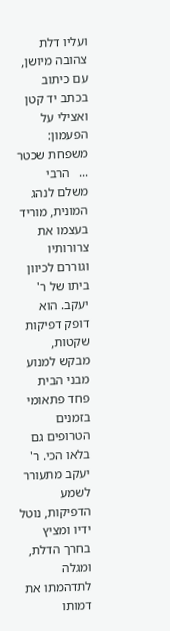ועליו דלת צהובה מיושן, עם כיתוב בכתב יד קטן ואצילי על הפעמון: משפחת שכטר ...   הרבי משלם לנהג המונית, מוריד בעצמו את צרורותיו וגוררם לכיוון ביתו של ר' יעקב. הוא דופק דפיקות שקטות, מבקש למנוע מבני הבית פחד פתאומי בזמנים הטרופים גם בלאו הכי. ר' יעקב מתעורר לשמע הדפיקות, נוטל ידיו ומציץ בחרך הדלת, ומגלה לתדהמתו את דמותו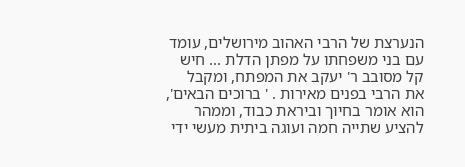הנערצת של הרבי האהוב מירושלים, עומד עם בני משפחתו על מפתן הדלת ... חיש קל מסובב ר' יעקב את המפתח, ומקבל את הרבי בפנים מאירות . ' ברוכים הבאים', הוא אומר בחיוך וביראת כבוד, וממהר להציע שתייה חמה ועוגה ביתית מעשי ידי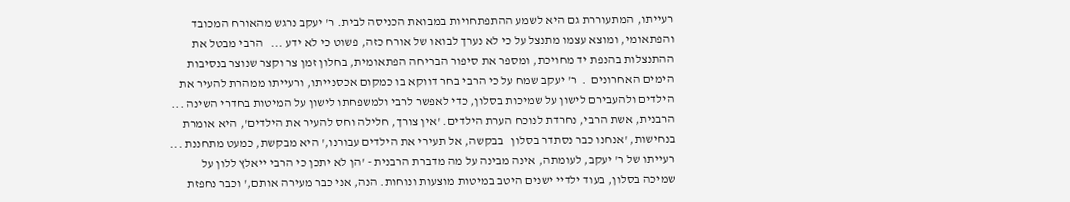רעייתו, המתעוררת גם היא לשמע ההתפתחויות במבואת הכניסה לבית. ר' יעקב נרגש מהאורח המכובד והפתאומי, ומוצא עצמו מתנצל על כי לא נערך לבואו של אורח כזה, פשוט כי לא ידע ...   הרבי מבטל את ההתנצלות בהנפת יד מחויכת, ומספר את סיפור הבריחה הפתאומית, בחלון זמן צר וקצר שנוצר בנסיבות הימים האחרונים  .  ר' יעקב שמח על כי הרבי בחר דווקא בו כמקום אכסנייתו, ורעייתו ממהרת להעיר את הילדים ולהעבירם לישון על שמיכות בסלון, כדי לאפשר לרבי ולמשפחתו לישון על המיטות בחדרי השינה ...   הרבנית, אשת הרבי, נחרדת לנוכח הערת הילדים. 'אין צורך, חלילה וחס להעיר את הילדים', היא אומרת בנחישות, 'אנחנו כבר נסתדר בסלון   בבקשה, אל תעירי את הילדים עבורנו,' היא מבקשת, כמעט מתחננת ...   רעייתו של ר' יעקב, לעומתה, אינה מבינה על מה מדברת הרבנית - 'הן לא יתכן כי הרבי ייאלץ ללון על שמיכה בסלון, בעוד ילדיי ישנים היטב במיטות מוצעות ונוחות. הנה, אני כבר מעירה אותם,' וכבר נחפזת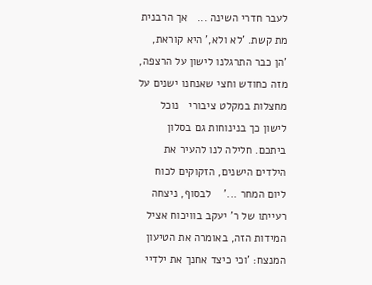לעבר חדרי השינה ...   אך הרבנית מת קשת. 'לא ולא,' היא קוראת, 'הן כבר התרגלנו לישון על הרצפה, מזה כחודש וחצי שאנחנו ישנים על מחצלות במקלט ציבורי   נוכל לישון כך בנינוחות גם בסלון ביתכם. חלילה לנו להעיר את הילדים הישנים, הזקוקים לכוח ליום המחר ...'    לבסוף, ניצחה רעייתו של ר' יעקב בוויכוח אציל המידות הזה, באומרה את הטיעון המנצח: 'וכי כיצד אחנך את ילדיי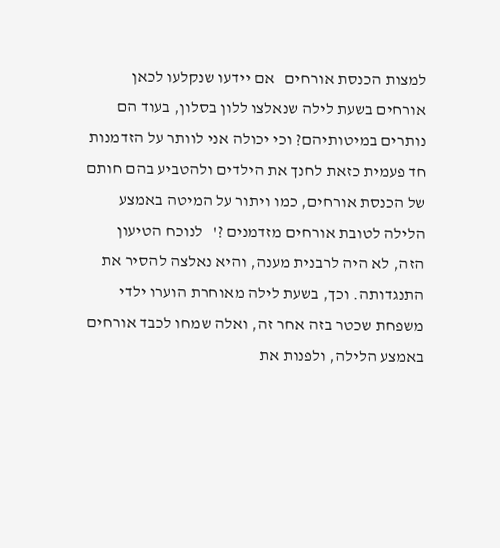למצות הכנסת אורחים   אם יידעו שנקלעו לכאן אורחים בשעת לילה שנאלצו ללון בסלון, בעוד הם נותרים במיטותיהם? וכי יכולה אני לוותר על הזדמנות חד פעמית כזאת לחנך את הילדים ולהטביע בהם חותם של הכנסת אורחים, כמו ויתור על המיטה באמצע הלילה לטובת אורחים מזדמנים ?'   לנוכח הטיעון הזה, לא היה לרבנית מענה, והיא נאלצה להסיר את התנגדותה. וכך, בשעת לילה מאוחרת הוערו ילדי משפחת שכטר בזה אחר זה, ואלה שמחו לכבד אורחים באמצע הלילה, ולפנות את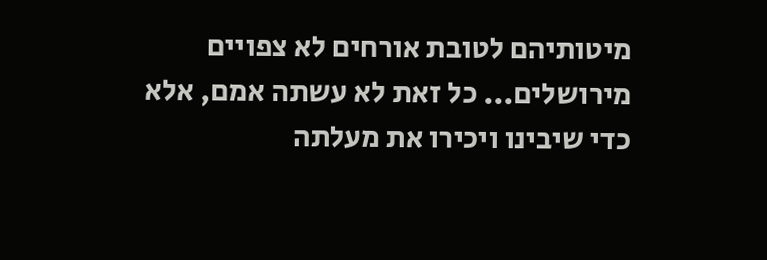מיטותיהם לטובת אורחים לא צפויים מירושלים... כל זאת לא עשתה אמם, אלא כדי שיבינו ויכירו את מעלתה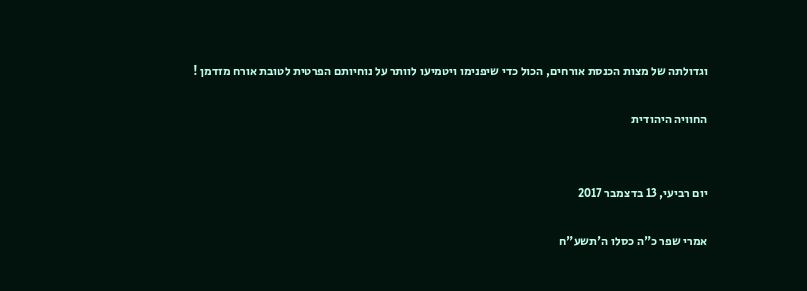וגדולתה של מצות הכנסת אורחים, הכול כדי שיפנימו ויטמיעו לוותר על נוחיותם הפרטית לטובת אורח מזדמן !

החוויה היהודית


יום רביעי, 13 בדצמבר 2017

אמרי שפר כ"ה כסלו ה'תשע"ח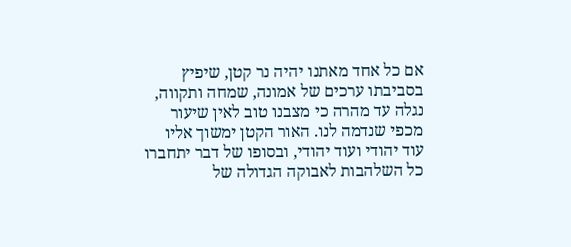אם כל אחד מאתנו יהיה נר קטן, שיפיץ בסביבתו ערכים של אמונה, שמחה ותקווה, נגלה עד מהרה כי מצבנו טוב לאין שיעור מכפי שנדמה לנו. האור הקטן ימשוך אליו עוד יהודי ועוד יהודי, ובסופו של דבר יתחברו כל השלהבות לאבוקה הגדולה של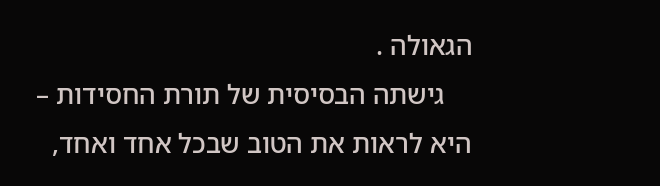הגאולה .
    גישתה הבסיסית של תורת החסידות – היא לראות את הטוב שבכל אחד ואחד,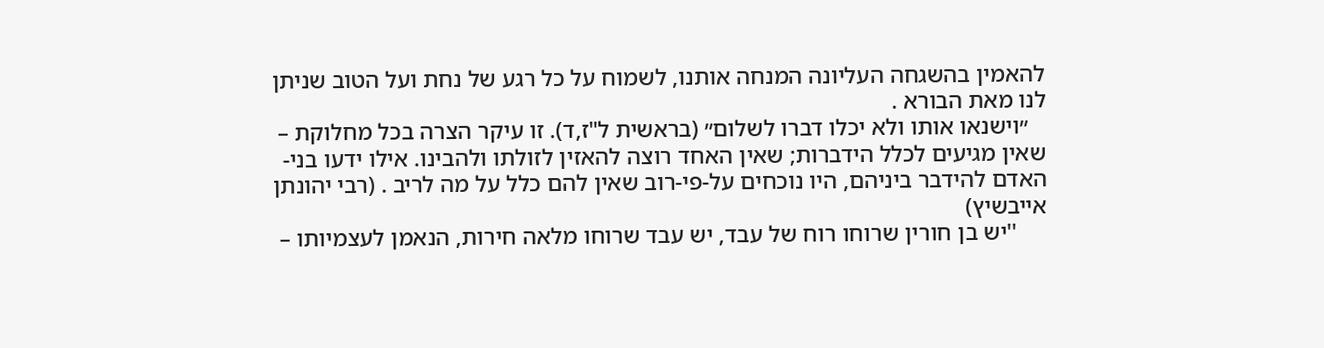להאמין בהשגחה העליונה המנחה אותנו, לשמוח על כל רגע של נחת ועל הטוב שניתן לנו מאת הבורא .
   ״וישנאו אותו ולא יכלו דברו לשלום״ (בראשית ל"ז,ד). זו עיקר הצרה בכל מחלוקת – שאין מגיעים לכלל הידברות; שאין האחד רוצה להאזין לזולתו ולהבינו. אילו ידעו בני-האדם להידבר ביניהם, היו נוכחים על-פי-רוב שאין להם כלל על מה לריב . (רבי יהונתן אייבשיץ)
     ''יש בן חורין שרוחו רוח של עבד, יש עבד שרוחו מלאה חירות, הנאמן לעצמיותו –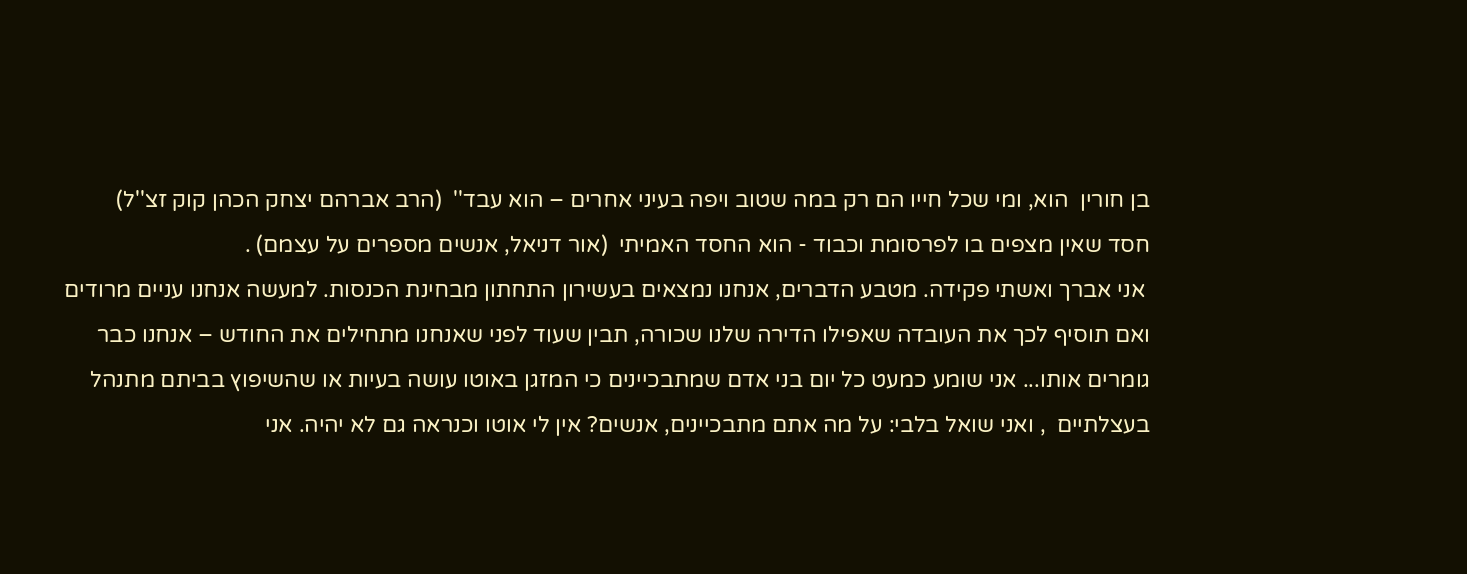בן חורין  הוא, ומי שכל חייו הם רק במה שטוב ויפה בעיני אחרים – הוא עבד''  (הרב אברהם יצחק הכהן קוק זצ''ל)
חסד שאין מצפים בו לפרסומת וכבוד - הוא החסד האמיתי  (אור דניאל, אנשים מספרים על עצמם) .
 אני אברך ואשתי פקידה. מטבע הדברים, אנחנו נמצאים בעשירון התחתון מבחינת הכנסות. למעשה אנחנו עניים מרודים   ואם תוסיף לכך את העובדה שאפילו הדירה שלנו שכורה, תבין שעוד לפני שאנחנו מתחילים את החודש – אנחנו כבר גומרים אותו... אני שומע כמעט כל יום בני אדם שמתבכיינים כי המזגן באוטו עושה בעיות או שהשיפוץ בביתם מתנהל בעצלתיים  , ואני שואל בלבי: על מה אתם מתבכיינים, אנשים? אין לי אוטו וכנראה גם לא יהיה. אני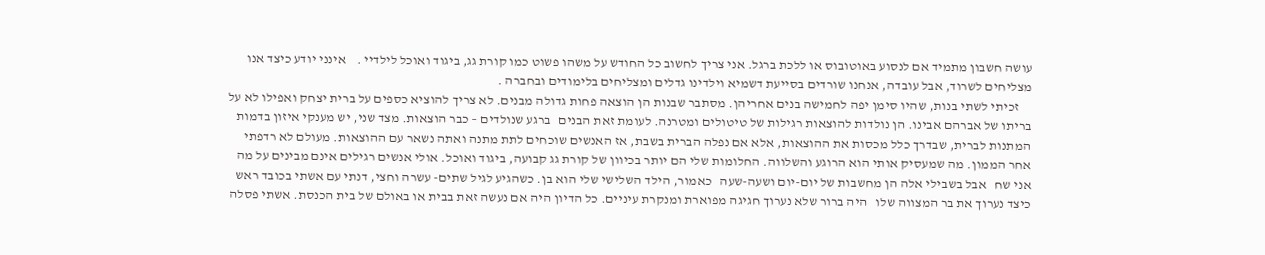עושה חשבון מתמיד אם לנסוע באוטובוס או ללכת ברגל. אני צריך לחשוב כל החודש על משהו פשוט כמו קורת גג, ביגוד ואוכל לילדיי .    אינני יודע כיצד אנו מצליחים לשרוד, אבל עובדה, אנחנו שורדים בסייעת דשמיא וילדינו גדלים ומצליחים בלימודים ובחברה .
     זכיתי לשתי בנות, שהיו סימן יפה לחמישה בנים אחריהן. מסתבר שבנות הן הוצאה פחות גדולה מבנים. לא צריך להוציא כספים על ברית יצחק ואפילו לא על בריתו של אברהם אבינו. הן נולדות להוצאות רגילות של טיטולים ומטרנה. לעומת זאת הבנים   ברגע שנולדים – כבר הוצאות. מצד שני, יש מענקי איזון בדמות המתנות לברית, שבדרך כלל מכסות את ההוצאות, אלא אם נפלה הברית בשבת, אז האנשים שוכחים לתת מתנה ואתה נשאר עם ההוצאות. מעולם לא רדפתי אחר הממון. מה שמעסיק אותי הוא הרוגע והשלווה. החלומות שלי הם יותר בכיוון של קורת גג קבועה, ביגוד ואוכל. אולי אנשים רגילים אינם מבינים על מה אני שח   אבל בשבילי אלה הן מחשבות של יום-יום ושעה-שעה   כאמור, הילד השלישי שלי הוא בן. כשהגיע לגיל שתים- עשרה וחצי, דנתי עם אשתי בכובד ראש כיצד נערוך את בר המצווה שלו   היה ברור שלא נערוך חגיגה מפוארת ומנקרת עיניים. כל הדיון היה אם נעשה זאת בבית או באולם של בית הכנסת. אשתי פסלה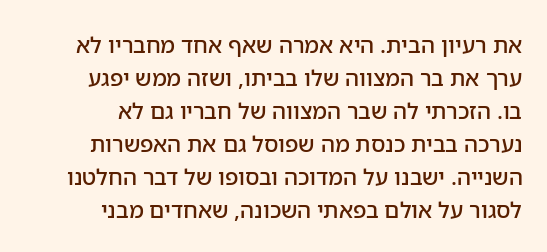את רעיון הבית. היא אמרה שאף אחד מחבריו לא ערך את בר המצווה שלו בביתו, ושזה ממש יפגע בו. הזכרתי לה שבר המצווה של חבריו גם לא נערכה בבית כנסת מה שפוסל גם את האפשרות השנייה. ישבנו על המדוכה ובסופו של דבר החלטנו לסגור על אולם בפאתי השכונה, שאחדים מבני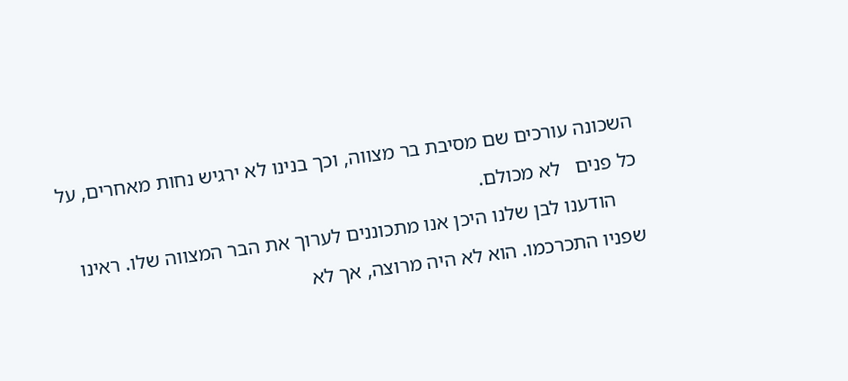השכונה עורכים שם מסיבת בר מצווה, וכך בנינו לא ירגיש נחות מאחרים, על כל פנים   לא מכולם.
     הודענו לבן שלנו היכן אנו מתכוננים לערוך את הבר המצווה שלו. ראינו שפניו התכרכמו. הוא לא היה מרוצה, אך לא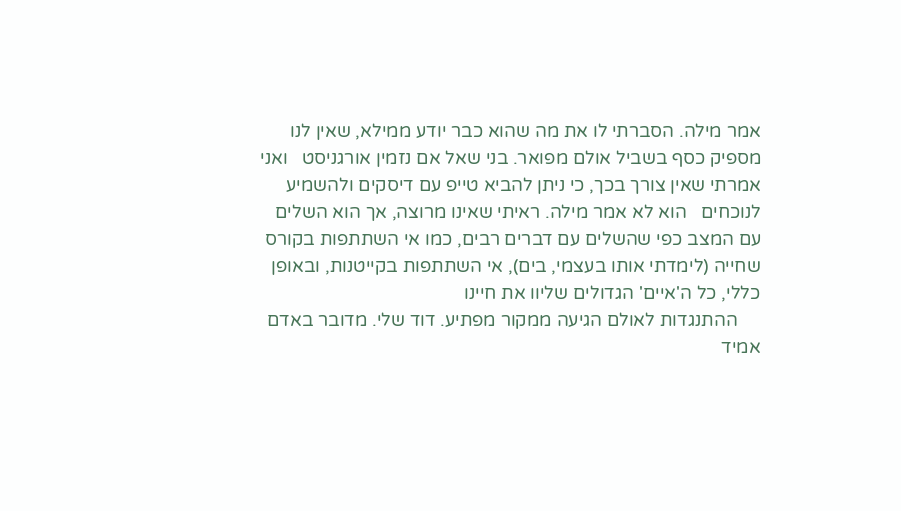אמר מילה. הסברתי לו את מה שהוא כבר יודע ממילא, שאין לנו מספיק כסף בשביל אולם מפואר. בני שאל אם נזמין אורגניסט   ואני אמרתי שאין צורך בכך, כי ניתן להביא טייפ עם דיסקים ולהשמיע לנוכחים   הוא לא אמר מילה. ראיתי שאינו מרוצה, אך הוא השלים עם המצב כפי שהשלים עם דברים רבים, כמו אי השתתפות בקורס שחייה (לימדתי אותו בעצמי, בים), אי השתתפות בקייטנות, ובאופן כללי, כל ה'איים' הגדולים שליוו את חיינו
     ההתנגדות לאולם הגיעה ממקור מפתיע. דוד שלי. מדובר באדם אמיד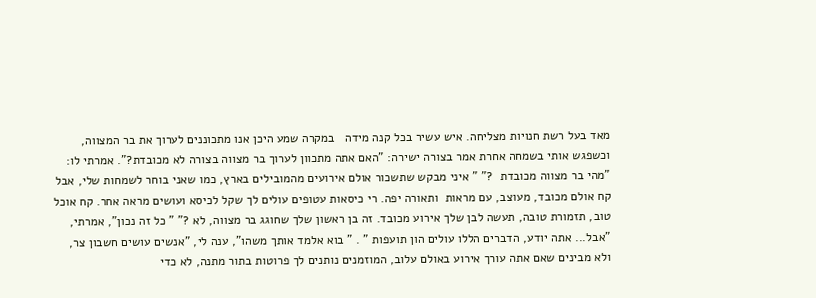מאד בעל רשת חנויות מצליחה. איש עשיר בכל קנה מידה   במקרה שמע היכן אנו מתכוננים לערוך את בר המצווה, וכשפגש אותי בשמחה אחרת אמר בצורה ישירה: "האם אתה מתכוון לערוך בר מצווה בצורה לא מכובדת?". אמרתי לו: "מהי בר מצווה מכובדת  ?" " איני מבקש שתשכור אולם אירועים מהמובילים בארץ, כמו שאני בוחר לשמחות שלי, אבל קח אולם מכובד, מעוצב, עם מראות  ותאורה יפה. רי כיסאות עטופים עולים לך שקל לכיסא ועושים מראה אחר. קח אוכל טוב, תזמורת טובה, תעשה לבן שלך אירוע מכובד. זה בן ראשון שלך שחוגג בר מצווה, לא ?" " כל זה נכון", אמרתי, "אבל... אתה יודע, הדברים הללו עולים הון תועפות " . " בוא אלמד אותך משהו", ענה לי, "אנשים עושים חשבון צר, ולא מבינים שאם אתה עורך אירוע באולם עלוב, המוזמנים נותנים לך פרוטות בתור מתנה, לא כדי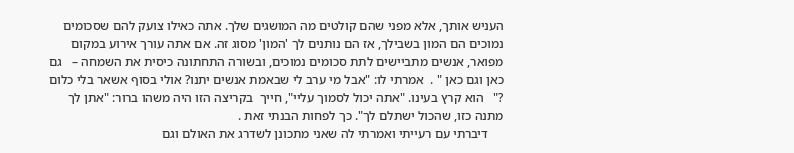העניש אותך, אלא מפני שהם קולטים מה המושגים שלך. אתה כאילו צועק להם שסכומים נמוכים הם המון בשבילך, אז הם נותנים לך 'המון' מסוג זה. אם אתה עורך אירוע במקום מפואר, אנשים מתביישים לתת סכומים נמוכים, ובשורה התחתונה כיסית את השמחה –   גם כאן וגם כאן " .  אמרתי לו: "אבל מי ערב לי שבאמת אנשים יתנו? אולי בסוף אשאר בלי כלום ?"   הוא קרץ בעינו. "אתה יכול לסמוך עליי", חייך  בקריצה הזו היה משהו ברור: "אתן לך מתנה כזו, שהכול ישתלם לך". כך לפחות הבנתי זאת .
     דיברתי עם רעייתי ואמרתי לה שאני מתכונן לשדרג את האולם וגם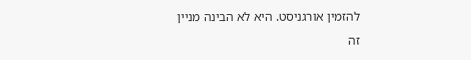להזמין אורגניסט. היא לא הבינה מניין זה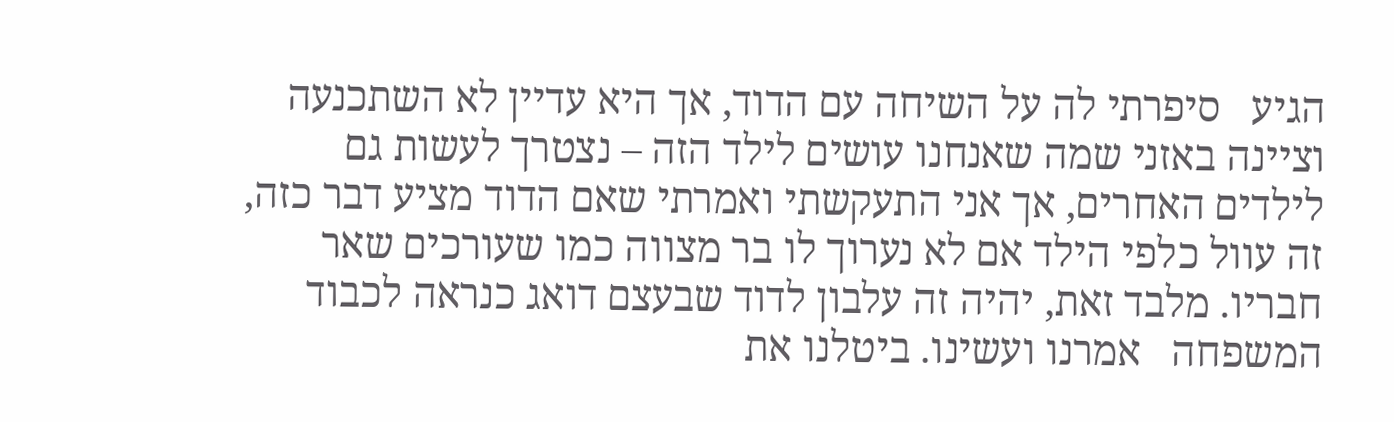הגיע   סיפרתי לה על השיחה עם הדוד, אך היא עדיין לא השתכנעה וציינה באזני שמה שאנחנו עושים לילד הזה – נצטרך לעשות גם לילדים האחרים, אך אני התעקשתי ואמרתי שאם הדוד מציע דבר כזה, זה עוול כלפי הילד אם לא נערוך לו בר מצווה כמו שעורכים שאר חבריו. מלבד זאת, יהיה זה עלבון לדוד שבעצם דואג כנראה לכבוד המשפחה   אמרנו ועשינו. ביטלנו את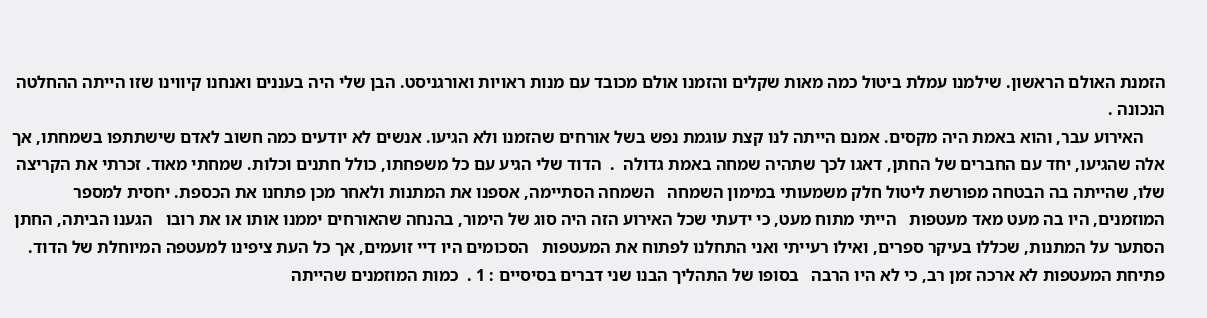הזמנת האולם הראשון. שילמנו עמלת ביטול כמה מאות שקלים והזמנו אולם מכובד עם מנות ראויות ואורגניסט. הבן שלי היה בעננים ואנחנו קיווינו שזו הייתה ההחלטה הנכונה .
     האירוע עבר, והוא באמת היה מקסים. אמנם הייתה לנו קצת עוגמת נפש בשל אורחים שהזמנו ולא הגיעו. אנשים לא יודעים כמה חשוב לאדם שישתתפו בשמחתו, אך אלה שהגיעו, יחד עם החברים של החתן, דאגו לכך שתהיה שמחה באמת גדולה  .  הדוד שלי הגיע עם כל משפחתו, כולל חתנים וכלות. שמחתי מאוד. זכרתי את הקריצה שלו, שהייתה בה הבטחה מפורשת ליטול חלק משמעותי במימון השמחה   השמחה הסתיימה, אספנו את המתנות ולאחר מכן פתחנו את הכספת. יחסית למספר המוזמנים, היו בה מעט מאד מעטפות   הייתי מתוח מעט, כי ידעתי שכל האירוע הזה היה סוג של הימור, בהנחה שהאורחים יממנו אותו או את רובו   הגענו הביתה, החתן הסתער על המתנות, שכללו בעיקר ספרים, ואילו רעייתי ואני התחלנו לפתוח את המעטפות   הסכומים היו דיי זועמים, אך כל העת ציפינו למעטפה המיוחלת של הדוד. פתיחת המעטפות לא ארכה זמן רב, כי לא היו הרבה   בסופו של התהליך הבנו שני דברים בסיסיים : 1 .  כמות המוזמנים שהייתה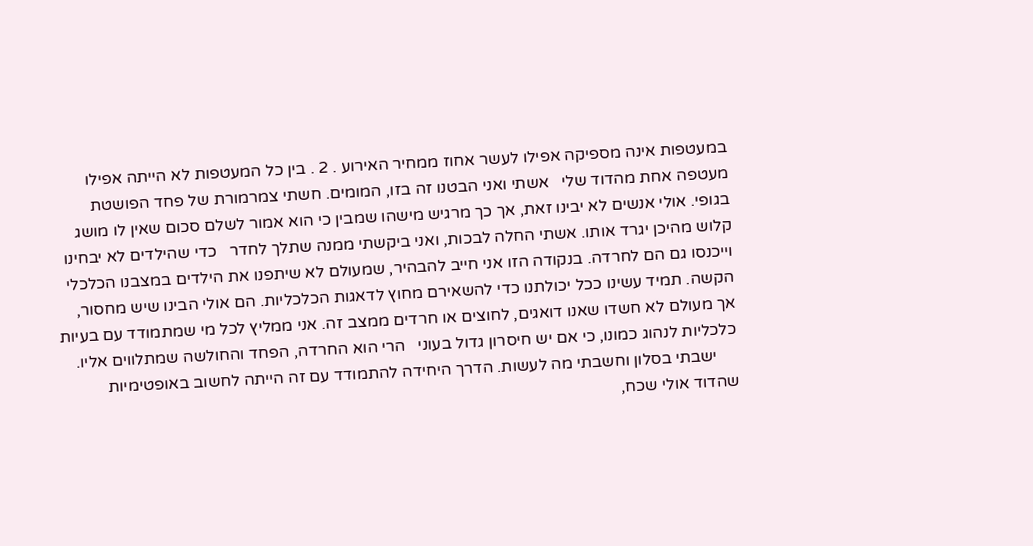במעטפות אינה מספיקה אפילו לעשר אחוז ממחיר האירוע . 2 . בין כל המעטפות לא הייתה אפילו מעטפה אחת מהדוד שלי   אשתי ואני הבטנו זה בזו, המומים. חשתי צמרמורת של פחד הפושטת בגופי. אולי אנשים לא יבינו זאת, אך כך מרגיש מישהו שמבין כי הוא אמור לשלם סכום שאין לו מושג קלוש מהיכן יגרד אותו. אשתי החלה לבכות, ואני ביקשתי ממנה שתלך לחדר   כדי שהילדים לא יבחינו וייכנסו גם הם לחרדה. בנקודה הזו אני חייב להבהיר, שמעולם לא שיתפנו את הילדים במצבנו הכלכלי הקשה. תמיד עשינו ככל יכולתנו כדי להשאירם מחוץ לדאגות הכלכליות. הם אולי הבינו שיש מחסור, אך מעולם לא חשדו שאנו דואגים, לחוצים או חרדים ממצב זה. אני ממליץ לכל מי שמתמודד עם בעיות כלכליות לנהוג כמונו, כי אם יש חיסרון גדול בעוני   הרי הוא החרדה, הפחד והחולשה שמתלווים אליו.
     ישבתי בסלון וחשבתי מה לעשות. הדרך היחידה להתמודד עם זה הייתה לחשוב באופטימיות שהדוד אולי שכח,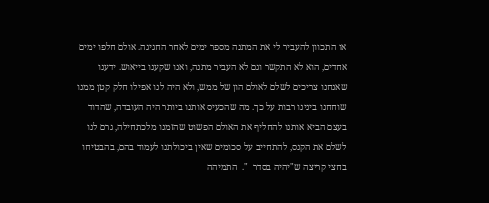או התכוון להעביר לי את המתנה מספר ימים לאחר החגיגה. אולם חלפו ימים אחדים, הוא לא התקשר וגם לא העביר מתנה, ואנו שקענו בייאוש. ידענו שאנחנו צריכים לשלם לאולם הון של ממש, ולא היה לנו אפילו חלק קטן ממנו   שוחחנו בינינו רבות על כך. מה שהכעיס אותנו ביותר היה העובדה, שהדוד בעצם הביא אותנו להחליף את האולם הפשוט שהזמנו מלכתחילה, גרם לנו לשלם את הקנס, להתחייב על סכומים שאין ביכולתנו לעמוד בהם, בהבטיחו בחצי קריצה ש"יהיה בסדר  ".  התמיהה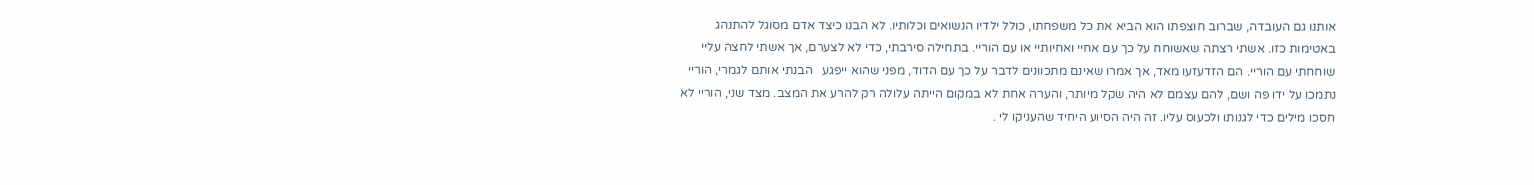אותנו גם העובדה, שברוב חוצפתו הוא הביא את כל משפחתו, כולל ילדיו הנשואים וכלותיו. לא הבנו כיצד אדם מסוגל להתנהג באטימות כזו. אשתי רצתה שאשוחח על כך עם אחיי ואחיותיי או עם הוריי. בתחילה סירבתי, כדי לא לצערם, אך אשתי לחצה עליי שוחחתי עם הוריי. הם הזדעזעו מאד, אך אמרו שאינם מתכוונים לדבר על כך עם הדוד, מפני שהוא ייפגע   הבנתי אותם לגמרי, הוריי נתמכו על ידו פה ושם, להם עצמם לא היה שקל מיותר, והערה אחת לא במקום הייתה עלולה רק להרע את המצב. מצד שני, הוריי לא חסכו מילים כדי לגנותו ולכעוס עליו. זה היה הסיוע היחיד שהעניקו לי .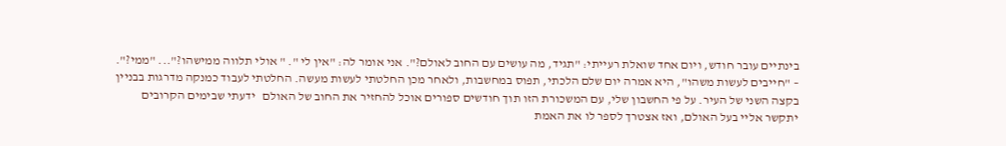בינתיים עובר חודש, ויום אחד שואלת רעייתי: "תגיד, מה עושים עם החוב לאולם?". אני אומר לה: "אין לי ". " אולי תלווה ממישהו?"... "ממי?". – "חייבים לעשות משהו", היא אמרה יום שלם הלכתי, תפוס במחשבות, ולאחר מכן החלטתי לעשות מעשה. החלטתי לעבוד כמנקה מדרגות בבניין בקצה השני של העיר. על פי החשבון שלי, עם המשכורת הזו תוך חודשים ספורים אוכל להחזיר את החוב של האולם   ידעתי שבימים הקרובים יתקשר אליי בעל האולם, ואז אצטרך לספר לו את האמת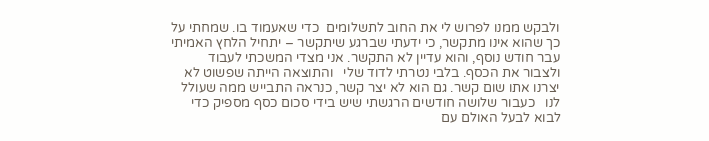ולבקש ממנו לפרוש לי את החוב לתשלומים  כדי שאעמוד בו. שמחתי על כך שהוא אינו מתקשר, כי ידעתי שברגע שיתקשר – יתחיל הלחץ האמיתי   עבר חודש נוסף, והוא עדיין לא התקשר. אני מצדי המשכתי לעבוד ולצבור את הכסף. בלבי נטרתי לדוד שלי   והתוצאה הייתה שפשוט לא יצרנו אתו שום קשר. גם הוא לא יצר קשר, כנראה התבייש ממה שעולל לנו   כעבור שלושה חודשים הרגשתי שיש בידי סכום כסף מספיק כדי לבוא לבעל האולם עם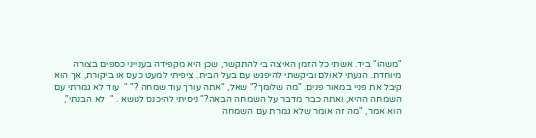"משהו" ביד. אשתי כל הזמן האיצה בי להתקשר, שכן היא מקפידה בענייני כספים בצורה מיוחדת. הגעתי לאולם וביקשתי להיפגש עם בעל הבית. ציפיתי למעט כעס או ביקורת, אך הוא קיבל את פניי במאור פנים. "מה שלומך?" שאל, "אתה עורך עוד שמחה ?" "  עוד לא גמרתי עם השמחה ההיא, ואתה כבר מדבר על השמחה הבאה?" ניסיתי להיכנס לנושא . "  לא הבנתי", הוא אמר, "מה זה אומר שלא גמרת עם השמחה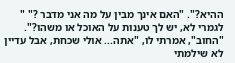ההיא?". "האם אינך מבין על מה אני מדבר ?" "  לגמרי לא, יש לך טענות על האוכל או משהו?". "החוב", אמרתי לו, "אתה... אולי שכחת, אבל עדיין לא שילמתי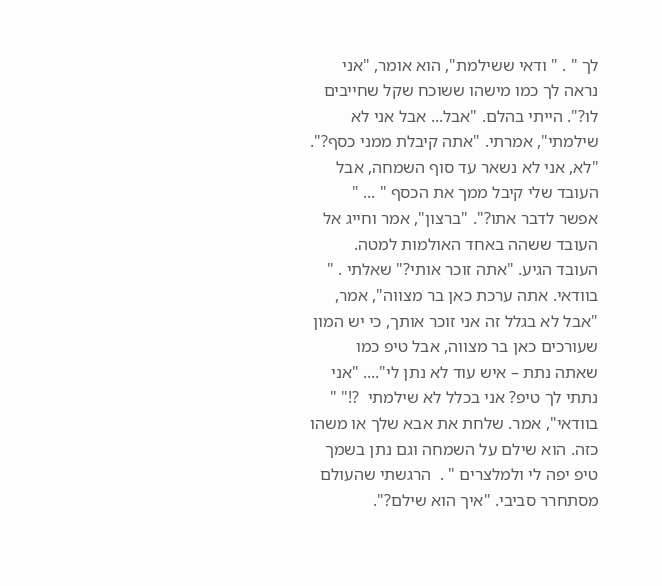לך " . " ודאי ששילמת", הוא אומר, "אני נראה לך כמו מישהו ששוכח שקל שחייבים לו?". הייתי בהלם. "אבל... אבל אני לא שילמתי", אמרתי. "אתה קיבלת ממני כסף?". "לא, אני לא נשאר עד סוף השמחה, אבל העובד שלי קיבל ממך את הכסף " ... " אפשר לדבר אתו?". "ברצון", אמר וחייג אל העובד ששהה באחד האולמות למטה. העובד הגיע. "אתה זוכר אותי?" שאלתי . "  בוודאי. אתה ערכת כאן בר מצווה", אמר, "אבל לא בגלל זה אני זוכר אותך, כי יש המון שעורכים כאן בר מצווה, אבל טיפ כמו שאתה נתת – איש עוד לא נתן לי".... "אני נתתי לך טיפ? אני בכלל לא שילמתי  ?!" " בוודאי", אמר. שלחת את אבא שלך או משהו כזה. הוא שילם על השמחה וגם נתן בשמך טיפ יפה לי ולמלצרים " .  הרגשתי שהעולם מסתחרר סביבי. "איך הוא שילם?".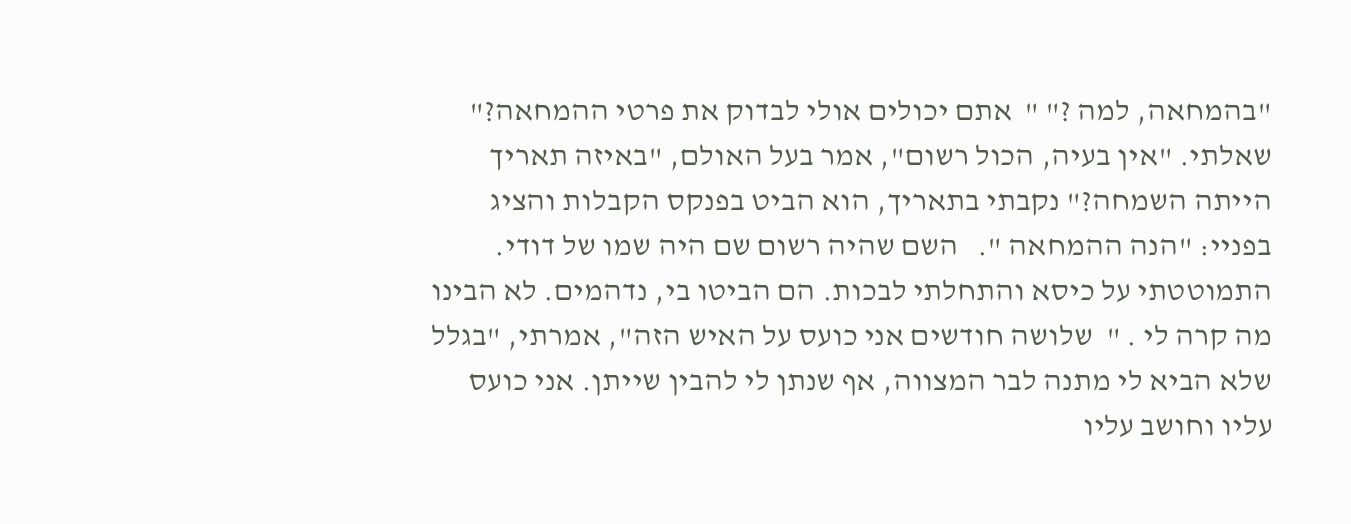"בהמחאה, למה ?" "  אתם יכולים אולי לבדוק את פרטי ההמחאה?" שאלתי. "אין בעיה, הכול רשום", אמר בעל האולם, "באיזה תאריך הייתה השמחה?" נקבתי בתאריך, הוא הביט בפנקס הקבלות והציג בפניי: "הנה ההמחאה ".   השם שהיה רשום שם היה שמו של דודי. התמוטטתי על כיסא והתחלתי לבכות. הם הביטו בי, נדהמים. לא הבינו מה קרה לי . "  שלושה חודשים אני כועס על האיש הזה", אמרתי, "בגלל שלא הביא לי מתנה לבר המצווה, אף שנתן לי להבין שייתן. אני כועס עליו וחושב עליו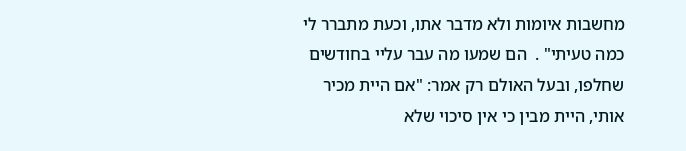מחשבות איומות ולא מדבר אתו, וכעת מתברר לי כמה טעיתי" .  הם שמעו מה עבר עליי בחודשים שחלפו, ובעל האולם רק אמר: "אם היית מכיר אותי, היית מבין כי אין סיכוי שלא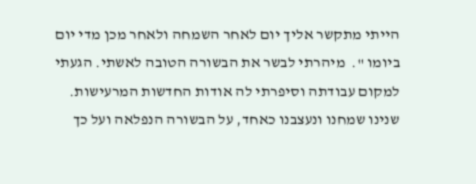הייתי מתקשר אליך יום לאחר השמחה ולאחר מכן מדי יום ביומו ".  מיהרתי לבשר את הבשורה הטובה לאשתי. הגעתי למקום עבודתה וסיפרתי לה אודות החדשות המרעישות. שנינו שמחנו ונעצבנו כאחד, על הבשורה הנפלאה ועל כך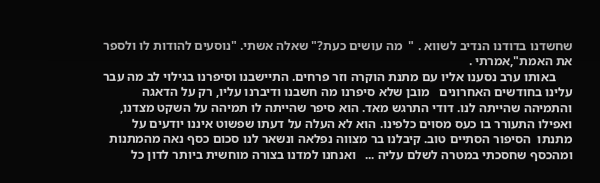שחשדנו בדודנו הנדיב לשווא . "  מה עושים כעת?" שאלה אשתי. "נוסעים להודות לו ולספר את האמת",אמרתי .
     באותו ערב נסענו אליו עם מתנת הוקרה וזר פרחים. התיישבנו וסיפרנו בגילוי לב מה עבר עלינו בחודשים האחרונים   מובן שלא סיפרנו מה חשבנו ודיברנו עליו, רק על הדאגה והתמיהה שהייתה לנו. דודי התרגש מאד. הוא סיפר שהייתה לו תמיהה על השקט מצדנו, ואפילו התעורר בו כעס מסוים כלפינו. הוא לא העלה על דעתו שפשוט איננו יודעים על מתנתו  הסיפור הסתיים טוב. קיבלנו בר מצווה נפלאה ונשאר לנו סכום כסף נאה מהמתנות ומהכסף שחסכתי במטרה לשלם עליה ...   ואנחנו למדנו בצורה מוחשית ביותר לדון כל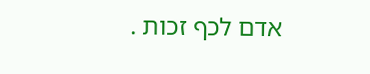אדם לכף זכות .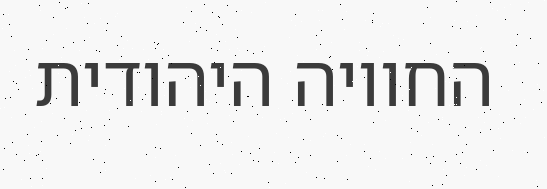החוויה היהודית